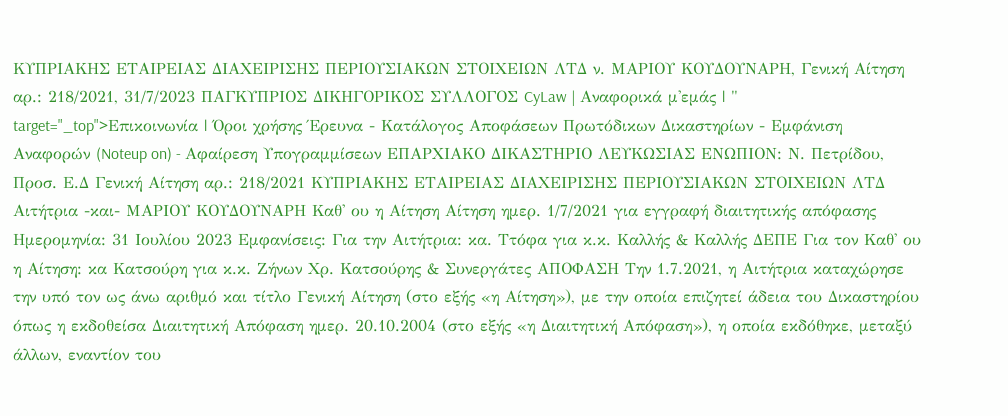ΚΥΠΡΙΑΚΗΣ ΕΤΑΙΡΕΙΑΣ ΔΙΑΧΕΙΡΙΣΗΣ ΠΕΡΙΟΥΣΙΑΚΩΝ ΣΤΟΙΧΕΙΩΝ ΛΤΔ ν. ΜΑΡΙΟΥ ΚΟΥΔΟΥΝΑΡΗ, Γενική Αίτηση αρ.: 218/2021, 31/7/2023 ΠΑΓΚΥΠΡΙΟΣ ΔΙΚΗΓΟΡΙΚΟΣ ΣΥΛΛΟΓΟΣ CyLaw | Αναφορικά μ'εμάς | " target="_top">Επικοινωνία | Όροι χρήσης Έρευνα - Κατάλογος Αποφάσεων Πρωτόδικων Δικαστηρίων - Εμφάνιση Αναφορών (Noteup on) - Αφαίρεση Υπογραμμίσεων ΕΠΑΡΧΙΑΚΟ ΔΙΚΑΣΤΗΡΙΟ ΛΕΥΚΩΣΙΑΣ ΕΝΩΠΙΟΝ: Ν. Πετρίδου, Προσ. Ε.Δ Γενική Αίτηση αρ.: 218/2021 ΚΥΠΡΙΑΚΗΣ ΕΤΑΙΡΕΙΑΣ ΔΙΑΧΕΙΡΙΣΗΣ ΠΕΡΙΟΥΣΙΑΚΩΝ ΣΤΟΙΧΕΙΩΝ ΛΤΔ Αιτήτρια -και- ΜΑΡΙΟΥ ΚΟΥΔΟΥΝΑΡΗ Καθ' ου η Αίτηση Αίτηση ημερ. 1/7/2021 για εγγραφή διαιτητικής απόφασης Ημερομηνία: 31 Ιουλίου 2023 Εμφανίσεις: Για την Αιτήτρια: κα. Ττόφα για κ.κ. Καλλής & Καλλής ΔΕΠΕ Για τον Καθ' ου η Αίτηση: κα Κατσούρη για κ.κ. Ζήνων Χρ. Κατσούρης & Συνεργάτες ΑΠΟΦΑΣΗ Την 1.7.2021, η Αιτήτρια καταχώρησε την υπό τον ως άνω αριθμό και τίτλο Γενική Αίτηση (στο εξής «η Αίτηση»), με την οποία επιζητεί άδεια του Δικαστηρίου όπως η εκδοθείσα Διαιτητική Απόφαση ημερ. 20.10.2004 (στο εξής «η Διαιτητική Απόφαση»), η οποία εκδόθηκε, μεταξύ άλλων, εναντίον του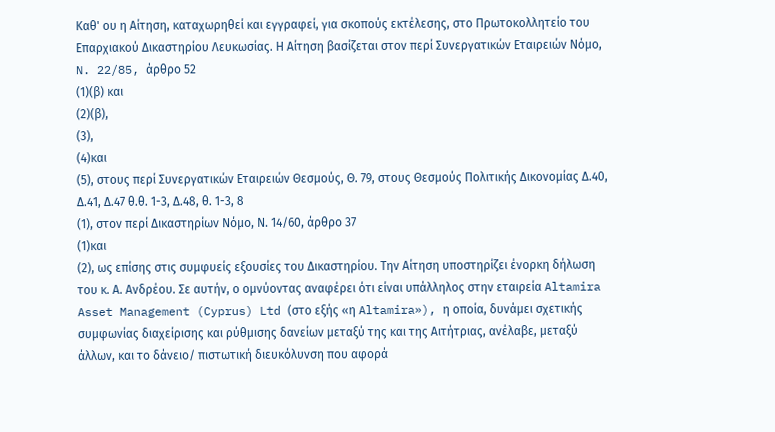Καθ' ου η Αίτηση, καταχωρηθεί και εγγραφεί, για σκοπούς εκτέλεσης, στο Πρωτοκολλητείο του Επαρχιακού Δικαστηρίου Λευκωσίας. Η Αίτηση βασίζεται στον περί Συνεργατικών Εταιρειών Νόμο, N. 22/85, άρθρο 52
(1)(β) και
(2)(β),
(3),
(4)και
(5), στους περί Συνεργατικών Εταιρειών Θεσμούς, Θ. 79, στους Θεσμούς Πολιτικής Δικονομίας Δ.40, Δ.41, Δ.47 θ.θ. 1-3, Δ.48, θ. 1-3, 8
(1), στον περί Δικαστηρίων Νόμο, Ν. 14/60, άρθρο 37
(1)και
(2), ως επίσης στις συμφυείς εξουσίες του Δικαστηρίου. Την Αίτηση υποστηρίζει ένορκη δήλωση του κ. Α. Ανδρέου. Σε αυτήν, ο ομνύοντας αναφέρει ότι είναι υπάλληλος στην εταιρεία Altamira Asset Management (Cyprus) Ltd (στο εξής «η Altamira»), η οποία, δυνάμει σχετικής συμφωνίας διαχείρισης και ρύθμισης δανείων μεταξύ της και της Αιτήτριας, ανέλαβε, μεταξύ άλλων, και το δάνειο/ πιστωτική διευκόλυνση που αφορά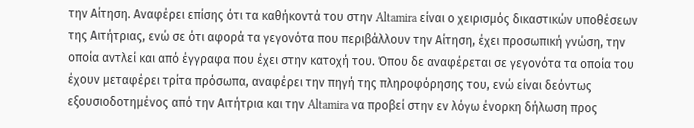την Αίτηση. Αναφέρει επίσης ότι τα καθήκοντά του στην Altamira είναι ο χειρισμός δικαστικών υποθέσεων της Αιτήτριας, ενώ σε ότι αφορά τα γεγονότα που περιβάλλουν την Αίτηση, έχει προσωπική γνώση, την οποία αντλεί και από έγγραφα που έχει στην κατοχή του. Όπου δε αναφέρεται σε γεγονότα τα οποία του έχουν μεταφέρει τρίτα πρόσωπα, αναφέρει την πηγή της πληροφόρησης του, ενώ είναι δεόντως εξουσιοδοτημένος από την Αιτήτρια και την Altamira να προβεί στην εν λόγω ένορκη δήλωση προς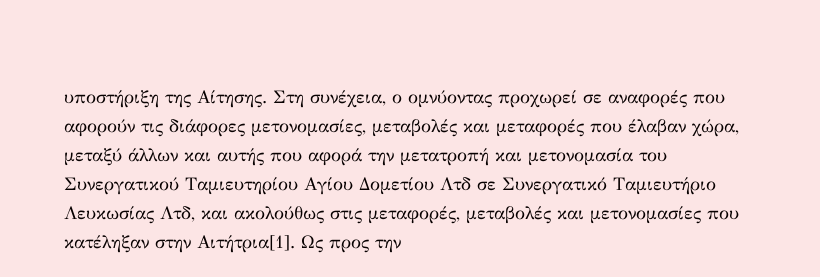υποστήριξη της Αίτησης. Στη συνέχεια, ο ομνύοντας προχωρεί σε αναφορές που αφορούν τις διάφορες μετονομασίες, μεταβολές και μεταφορές που έλαβαν χώρα, μεταξύ άλλων και αυτής που αφορά την μετατροπή και μετονομασία του Συνεργατικού Ταμιευτηρίου Αγίου Δομετίου Λτδ σε Συνεργατικό Ταμιευτήριο Λευκωσίας Λτδ, και ακολούθως στις μεταφορές, μεταβολές και μετονομασίες που κατέληξαν στην Αιτήτρια[1]. Ως προς την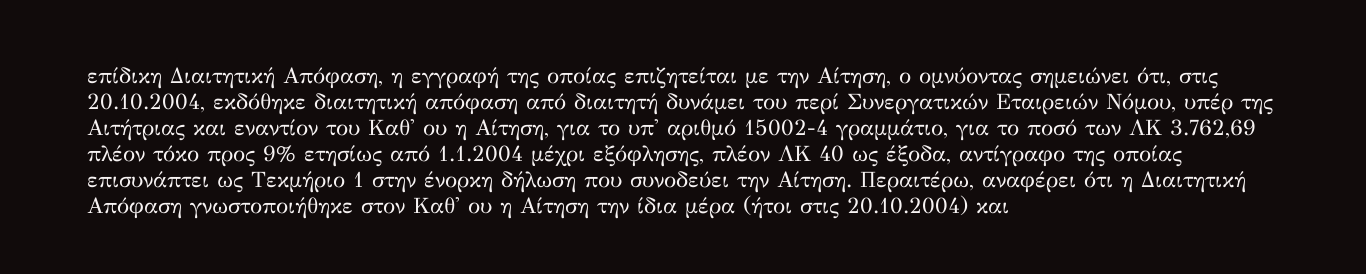επίδικη Διαιτητική Απόφαση, η εγγραφή της οποίας επιζητείται με την Αίτηση, ο ομνύοντας σημειώνει ότι, στις 20.10.2004, εκδόθηκε διαιτητική απόφαση από διαιτητή δυνάμει του περί Συνεργατικών Εταιρειών Νόμου, υπέρ της Αιτήτριας και εναντίον του Καθ' ου η Αίτηση, για το υπ' αριθμό 15002-4 γραμμάτιο, για το ποσό των ΛΚ 3.762,69 πλέον τόκο προς 9% ετησίως από 1.1.2004 μέχρι εξόφλησης, πλέον ΛΚ 40 ως έξοδα, αντίγραφο της οποίας επισυνάπτει ως Τεκμήριο 1 στην ένορκη δήλωση που συνοδεύει την Αίτηση. Περαιτέρω, αναφέρει ότι η Διαιτητική Απόφαση γνωστοποιήθηκε στον Καθ' ου η Αίτηση την ίδια μέρα (ήτοι στις 20.10.2004) και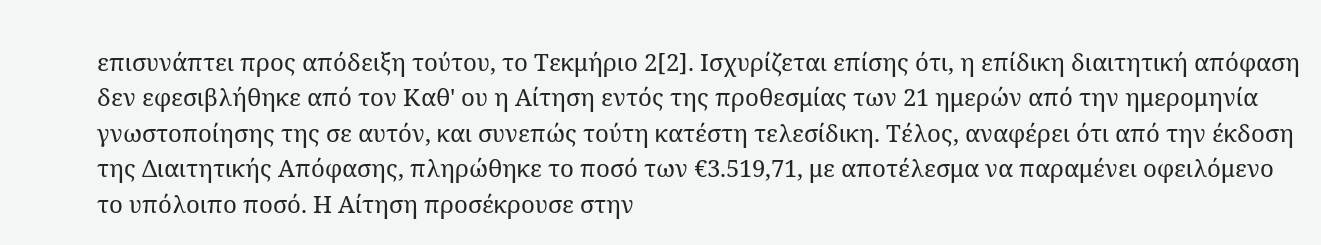επισυνάπτει προς απόδειξη τούτου, το Τεκμήριο 2[2]. Ισχυρίζεται επίσης ότι, η επίδικη διαιτητική απόφαση δεν εφεσιβλήθηκε από τον Καθ' ου η Αίτηση εντός της προθεσμίας των 21 ημερών από την ημερομηνία γνωστοποίησης της σε αυτόν, και συνεπώς τούτη κατέστη τελεσίδικη. Τέλος, αναφέρει ότι από την έκδοση της Διαιτητικής Απόφασης, πληρώθηκε το ποσό των €3.519,71, με αποτέλεσμα να παραμένει οφειλόμενο το υπόλοιπο ποσό. Η Αίτηση προσέκρουσε στην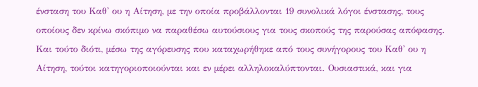ένσταση του Καθ' ου η Αίτηση, με την οποία προβάλλονται 19 συνολικά λόγοι ένστασης, τους οποίους δεν κρίνω σκόπιμο να παραθέσω αυτούσιους για τους σκοπούς της παρούσας απόφασης. Και τούτο διότι, μέσω της αγόρευσης που καταχωρήθηκε από τους συνήγορους του Καθ' ου η Αίτηση, τούτοι κατηγοριοποιούνται και εν μέρει αλληλοκαλύπτονται. Ουσιαστικά, και για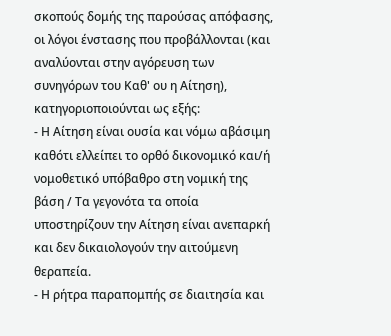σκοπούς δομής της παρούσας απόφασης, οι λόγοι ένστασης που προβάλλονται (και αναλύονται στην αγόρευση των συνηγόρων του Καθ' ου η Αίτηση), κατηγοριοποιούνται ως εξής:
- Η Αίτηση είναι ουσία και νόμω αβάσιμη καθότι ελλείπει το ορθό δικονομικό και/ή νομοθετικό υπόβαθρο στη νομική της βάση / Τα γεγονότα τα οποία υποστηρίζουν την Αίτηση είναι ανεπαρκή και δεν δικαιολογούν την αιτούμενη θεραπεία.
- Η ρήτρα παραπομπής σε διαιτησία και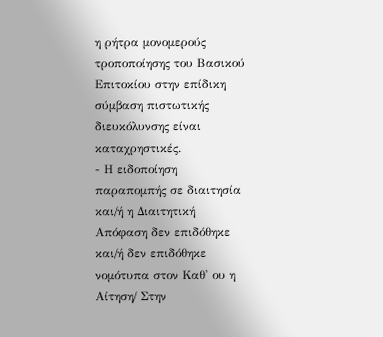η ρήτρα μονομερούς τροποποίησης του Βασικού Επιτοκίου στην επίδικη σύμβαση πιστωτικής διευκόλυνσης είναι καταχρηστικές.
- Η ειδοποίηση παραπομπής σε διαιτησία και/ή η Διαιτητική Απόφαση δεν επιδόθηκε και/ή δεν επιδόθηκε νομότυπα στον Καθ' ου η Αίτηση/ Στην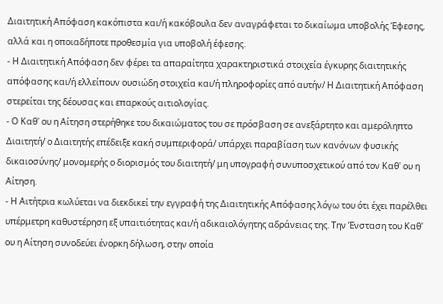Διαιτητική Απόφαση κακόπιστα και/ή κακόβουλα δεν αναγράφεται το δικαίωμα υποβολής Έφεσης, αλλά και η οποιαδήποτε προθεσμία για υποβολή έφεσης.
- Η Διαιτητική Απόφαση δεν φέρει τα απαραίτητα χαρακτηριστικά στοιχεία έγκυρης διαιτητικής απόφασης και/ή ελλείπουν ουσιώδη στοιχεία και/ή πληροφορίες από αυτήν/ Η Διαιτητική Απόφαση στερείται της δέουσας και επαρκούς αιτιολογίας.
- Ο Καθ' ου η Αίτηση στερήθηκε του δικαιώματος του σε πρόσβαση σε ανεξάρτητο και αμερόληπτο Διαιτητή/ ο Διαιτητής επέδειξε κακή συμπεριφορά/ υπάρχει παραβίαση των κανόνων φυσικής δικαιοσύνης/ μονομερής ο διορισμός του διαιτητή/ μη υπογραφή συνυποσχετικού από τον Καθ' ου η Αίτηση.
- Η Αιτήτρια κωλύεται να διεκδικεί την εγγραφή της Διαιτητικής Απόφασης λόγω του ότι έχει παρέλθει υπέρμετρη καθυστέρηση εξ υπαιτιότητας και/ή αδικαιολόγητης αδράνειας της. Την Ένσταση του Καθ' ου η Αίτηση συνοδεύει ένορκη δήλωση, στην οποία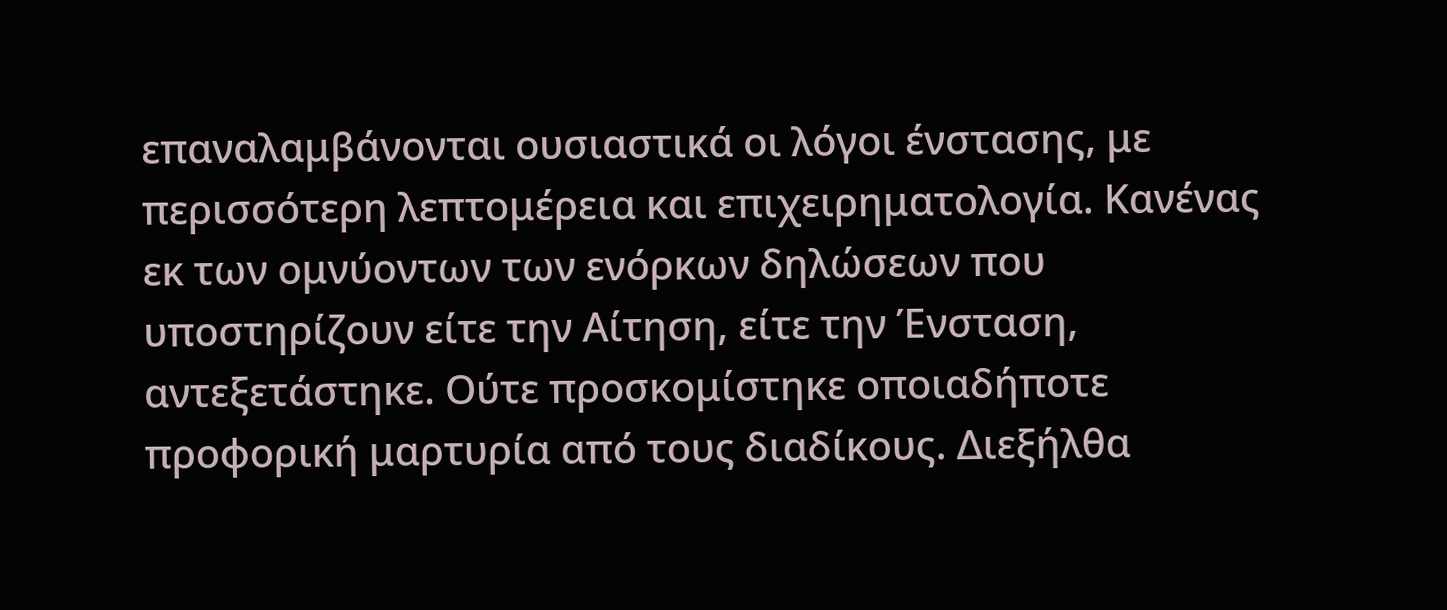επαναλαμβάνονται ουσιαστικά οι λόγοι ένστασης, με περισσότερη λεπτομέρεια και επιχειρηματολογία. Κανένας εκ των ομνύοντων των ενόρκων δηλώσεων που υποστηρίζουν είτε την Αίτηση, είτε την Ένσταση, αντεξετάστηκε. Ούτε προσκομίστηκε οποιαδήποτε προφορική μαρτυρία από τους διαδίκους. Διεξήλθα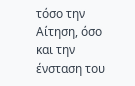τόσο την Αίτηση, όσο και την ένσταση του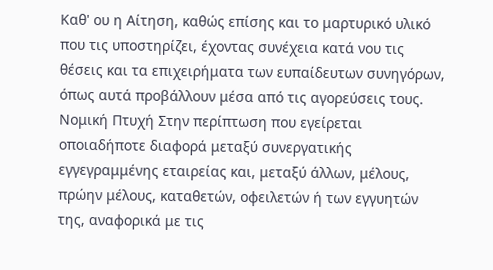Καθ' ου η Αίτηση, καθώς επίσης και το μαρτυρικό υλικό που τις υποστηρίζει, έχοντας συνέχεια κατά νου τις θέσεις και τα επιχειρήματα των ευπαίδευτων συνηγόρων, όπως αυτά προβάλλουν μέσα από τις αγορεύσεις τους. Νομική Πτυχή Στην περίπτωση που εγείρεται οποιαδήποτε διαφορά μεταξύ συνεργατικής εγγεγραμμένης εταιρείας και, μεταξύ άλλων, μέλους, πρώην μέλους, καταθετών, οφειλετών ή των εγγυητών της, αναφορικά με τις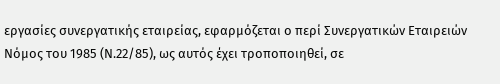εργασίες συνεργατικής εταιρείας, εφαρμόζεται ο περί Συνεργατικών Εταιρειών Νόμος του 1985 (Ν.22/85), ως αυτός έχει τροποποιηθεί, σε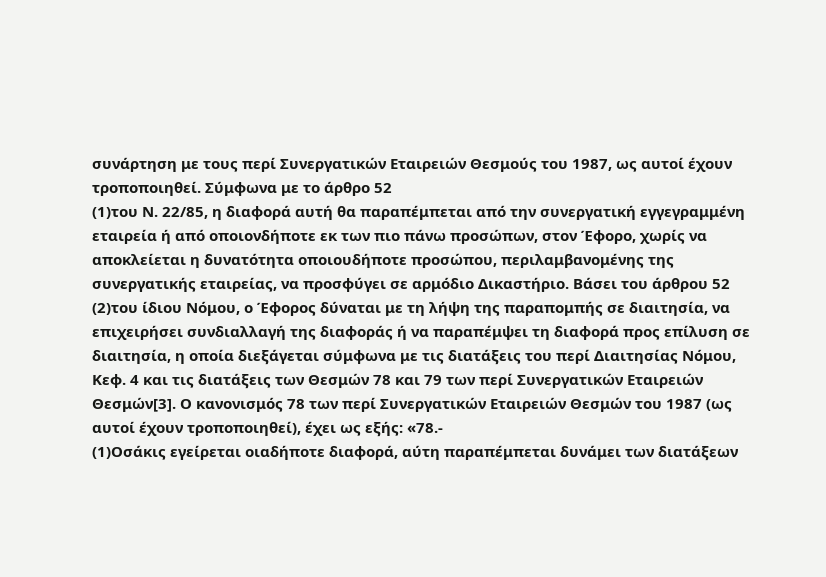συνάρτηση με τους περί Συνεργατικών Εταιρειών Θεσμούς του 1987, ως αυτοί έχουν τροποποιηθεί. Σύμφωνα με το άρθρο 52
(1)του Ν. 22/85, η διαφορά αυτή θα παραπέμπεται από την συνεργατική εγγεγραμμένη εταιρεία ή από οποιονδήποτε εκ των πιο πάνω προσώπων, στον Έφορο, χωρίς να αποκλείεται η δυνατότητα οποιουδήποτε προσώπου, περιλαμβανομένης της συνεργατικής εταιρείας, να προσφύγει σε αρμόδιο Δικαστήριο. Βάσει του άρθρου 52
(2)του ίδιου Νόμου, ο Έφορος δύναται με τη λήψη της παραπομπής σε διαιτησία, να επιχειρήσει συνδιαλλαγή της διαφοράς ή να παραπέμψει τη διαφορά προς επίλυση σε διαιτησία, η οποία διεξάγεται σύμφωνα με τις διατάξεις του περί Διαιτησίας Νόμου, Κεφ. 4 και τις διατάξεις των Θεσμών 78 και 79 των περί Συνεργατικών Εταιρειών Θεσμών[3]. Ο κανονισμός 78 των περί Συνεργατικών Εταιρειών Θεσμών του 1987 (ως αυτοί έχουν τροποποιηθεί), έχει ως εξής: «78.-
(1)Οσάκις εγείρεται οιαδήποτε διαφορά, αύτη παραπέμπεται δυνάμει των διατάξεων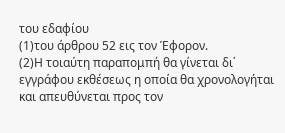του εδαφίου
(1)του άρθρου 52 εις τον Έφορον.
(2)Η τοιαύτη παραπομπή θα γίνεται δι΄ εγγράφου εκθέσεως η οποία θα χρονολογήται και απευθύνεται προς τον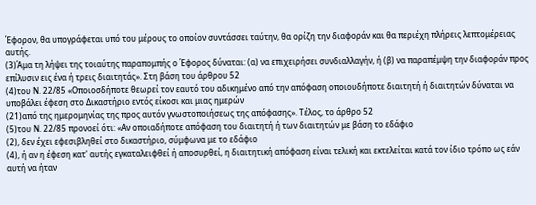Έφορον, θα υπογράφεται υπό του μέρους το οποίον συντάσσει ταύτην, θα ορίζη την διαφοράν και θα περιέχη πλήρεις λεπτομέρειας αυτής.
(3)Άμα τη λήψει της τοιαύτης παραπομπής ο Έφορος δύναται: (α) να επιχειρήσει συνδιαλλαγήν, ή (β) να παραπέμψη την διαφοράν προς επίλυσιν εις ένα ή τρεις διαιτητάς». Στη βάση του άρθρου 52
(4)του Ν. 22/85 «Οποιοσδήποτε θεωρεί τον εαυτό του αδικημένο από την απόφαση οποιουδήποτε διαιτητή ή διαιτητών δύναται να υποβάλει έφεση στο Δικαστήριο εντός είκοσι και μιας ημερών
(21)από της ημερομηνίας της προς αυτόν γνωστοποιήσεως της απόφασης». Τέλος, το άρθρο 52
(5)του Ν. 22/85 προνοεί ότι: «Αν οποιαδήποτε απόφαση του διαιτητή ή των διαιτητών με βάση το εδάφιο
(2), δεν έχει εφεσιβληθεί στο δικαστήριο, σύμφωνα με το εδάφιο
(4), ή αν η έφεση κατ' αυτής εγκαταλειφθεί ή αποσυρθεί, η διαιτητική απόφαση είναι τελική και εκτελείται κατά τον ίδιο τρόπο ως εάν αυτή να ήταν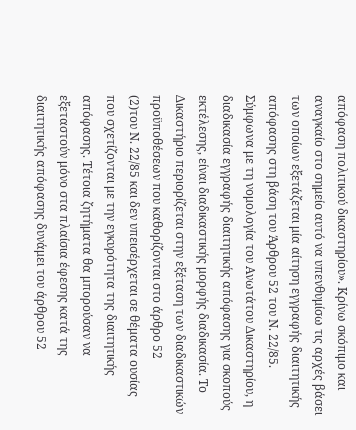απόφαση πολιτικού δικαστηρίου». Κρίνω σκόπιμο και αναγκαίο στο σημείο αυτό να υπενθυμίσω τις αρχές βάσει των οποίων εξετάζεται μία αίτηση εγγραφής διαιτητικής απόφασης στη βάση του Άρθρου 52 του Ν. 22/85. Σύμφωνα με τη νομολογία του Ανωτάτου Δικαστηρίου, η διαδικασία εγγραφής διαιτητικής απόφασης για σκοπούς εκτέλεσης, είναι διαδικαστικής μορφής διαδικασία. Το Δικαστήριο περιορίζεται στην εξέταση των διαδικαστικών προϋποθέσεων που καθορίζονται στο άρθρο 52
(2)του Ν. 22/85 και δεν υπεισέρχεται σε θέματα ουσίας που σχετίζονται με την εγκυρότητα της διαιτητικής απόφασης. Τέτοια ζητήματα θα μπορούσαν να εξεταστούν μόνο στα πλαίσια έφεσης κατά της διαιτητικής απόφασης δυνάμει του άρθρου 52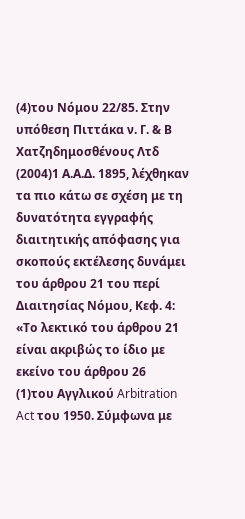(4)του Νόμου 22/85. Στην υπόθεση Πιττάκα ν. Γ. & Β Χατζηδημοσθένους Λτδ
(2004)1 Α.Α.Δ. 1895, λέχθηκαν τα πιο κάτω σε σχέση με τη δυνατότητα εγγραφής διαιτητικής απόφασης για σκοπούς εκτέλεσης δυνάμει του άρθρου 21 του περί Διαιτησίας Νόμου, Κεφ. 4: «Το λεκτικό του άρθρου 21 είναι ακριβώς το ίδιο με εκείνο του άρθρου 26
(1)του Αγγλικού Arbitration Act του 1950. Σύμφωνα με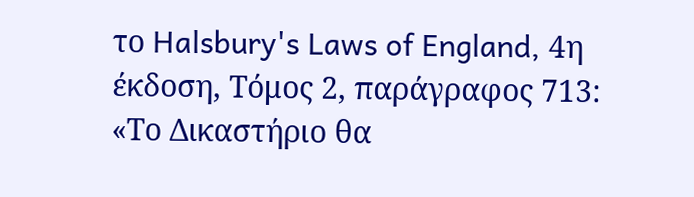το Halsbury's Laws of England, 4η έκδοση, Τόμος 2, παράγραφος 713: «Το Δικαστήριο θα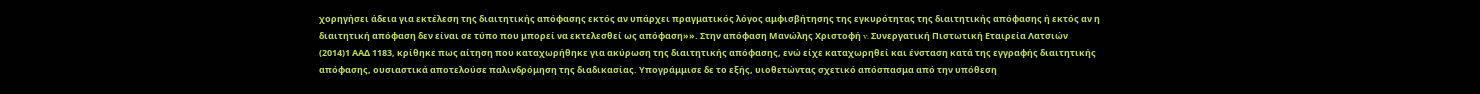χορηγήσει άδεια για εκτέλεση της διαιτητικής απόφασης εκτός αν υπάρχει πραγματικός λόγος αμφισβήτησης της εγκυρότητας της διαιτητικής απόφασης ή εκτός αν η διαιτητική απόφαση δεν είναι σε τύπο που μπορεί να εκτελεσθεί ως απόφαση»». Στην απόφαση Μανώλης Χριστοφή v. Συνεργατική Πιστωτική Εταιρεία Λατσιών
(2014)1 ΑΑΔ 1183, κρίθηκε πως αίτηση που καταχωρήθηκε για ακύρωση της διαιτητικής απόφασης, ενώ είχε καταχωρηθεί και ένσταση κατά της εγγραφής διαιτητικής απόφασης, ουσιαστικά αποτελούσε παλινδρόμηση της διαδικασίας. Υπογράμμισε δε το εξής, υιοθετώντας σχετικό απόσπασμα από την υπόθεση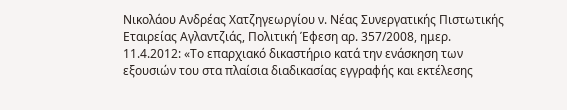Νικολάου Ανδρέας Χατζηγεωργίου ν. Νέας Συνεργατικής Πιστωτικής Εταιρείας Αγλαντζιάς, Πολιτική Έφεση αρ. 357/2008, ημερ. 11.4.2012: «Το επαρχιακό δικαστήριο κατά την ενάσκηση των εξουσιών του στα πλαίσια διαδικασίας εγγραφής και εκτέλεσης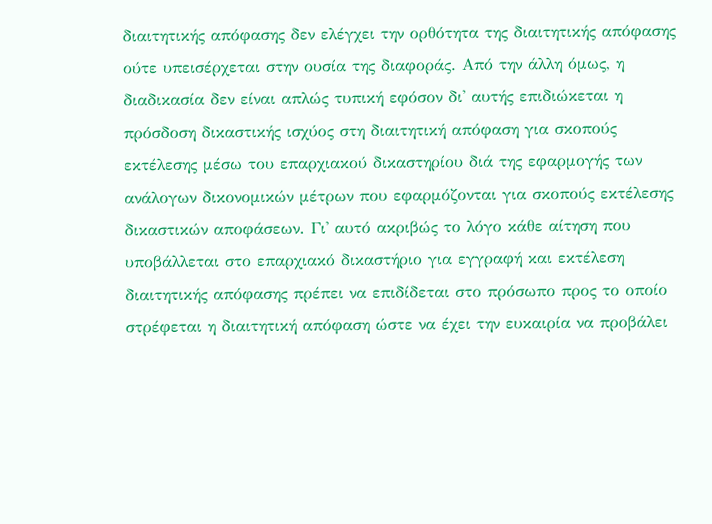διαιτητικής απόφασης δεν ελέγχει την ορθότητα της διαιτητικής απόφασης ούτε υπεισέρχεται στην ουσία της διαφοράς. Από την άλλη όμως, η διαδικασία δεν είναι απλώς τυπική εφόσον δι' αυτής επιδιώκεται η πρόσδοση δικαστικής ισχύος στη διαιτητική απόφαση για σκοπούς εκτέλεσης μέσω του επαρχιακού δικαστηρίου διά της εφαρμογής των ανάλογων δικονομικών μέτρων που εφαρμόζονται για σκοπούς εκτέλεσης δικαστικών αποφάσεων. Γι' αυτό ακριβώς το λόγο κάθε αίτηση που υποβάλλεται στο επαρχιακό δικαστήριο για εγγραφή και εκτέλεση διαιτητικής απόφασης πρέπει να επιδίδεται στο πρόσωπο προς το οποίο στρέφεται η διαιτητική απόφαση ώστε να έχει την ευκαιρία να προβάλει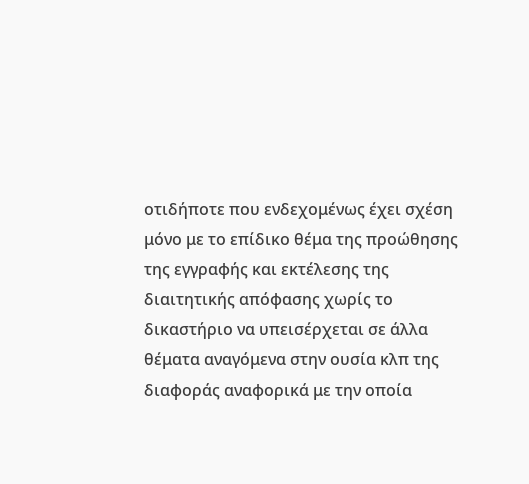οτιδήποτε που ενδεχομένως έχει σχέση μόνο με το επίδικο θέμα της προώθησης της εγγραφής και εκτέλεσης της διαιτητικής απόφασης χωρίς το δικαστήριο να υπεισέρχεται σε άλλα θέματα αναγόμενα στην ουσία κλπ της διαφοράς αναφορικά με την οποία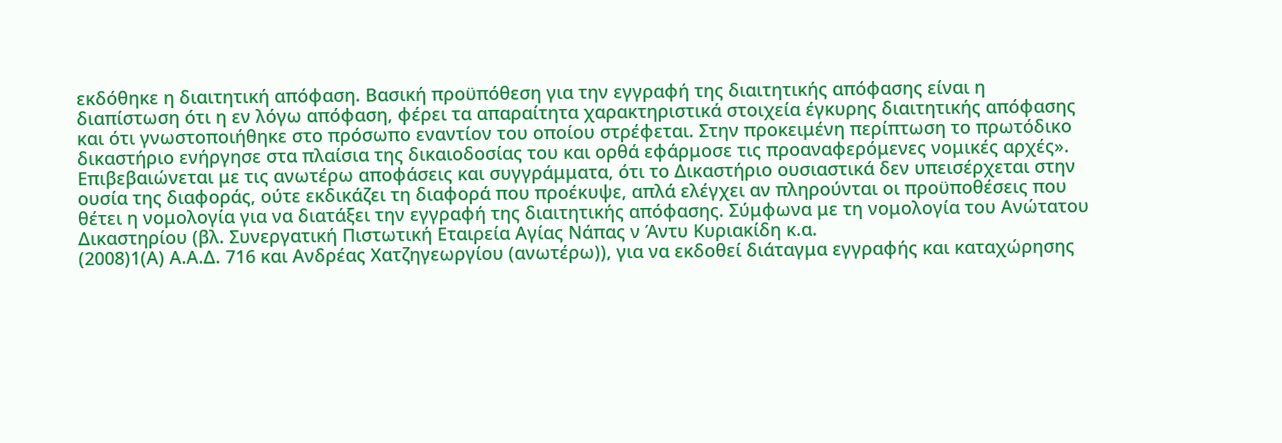εκδόθηκε η διαιτητική απόφαση. Βασική προϋπόθεση για την εγγραφή της διαιτητικής απόφασης είναι η διαπίστωση ότι η εν λόγω απόφαση, φέρει τα απαραίτητα χαρακτηριστικά στοιχεία έγκυρης διαιτητικής απόφασης και ότι γνωστοποιήθηκε στο πρόσωπο εναντίον του οποίου στρέφεται. Στην προκειμένη περίπτωση το πρωτόδικο δικαστήριο ενήργησε στα πλαίσια της δικαιοδοσίας του και ορθά εφάρμοσε τις προαναφερόμενες νομικές αρχές». Επιβεβαιώνεται με τις ανωτέρω αποφάσεις και συγγράμματα, ότι το Δικαστήριο ουσιαστικά δεν υπεισέρχεται στην ουσία της διαφοράς, ούτε εκδικάζει τη διαφορά που προέκυψε, απλά ελέγχει αν πληρούνται οι προϋποθέσεις που θέτει η νομολογία για να διατάξει την εγγραφή της διαιτητικής απόφασης. Σύμφωνα με τη νομολογία του Ανώτατου Δικαστηρίου (βλ. Συνεργατική Πιστωτική Εταιρεία Αγίας Νάπας ν Άντυ Κυριακίδη κ.α.
(2008)1(Α) Α.Α.Δ. 716 και Ανδρέας Χατζηγεωργίου (ανωτέρω)), για να εκδοθεί διάταγμα εγγραφής και καταχώρησης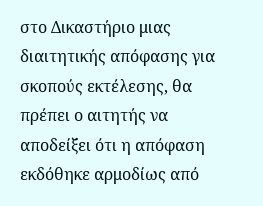στο Δικαστήριο μιας διαιτητικής απόφασης για σκοπούς εκτέλεσης, θα πρέπει ο αιτητής να αποδείξει ότι η απόφαση εκδόθηκε αρμοδίως από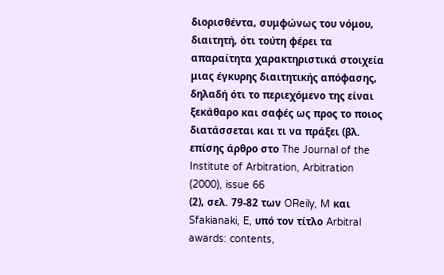διορισθέντα, συμφώνως του νόμου, διαιτητή, ότι τούτη φέρει τα απαραίτητα χαρακτηριστικά στοιχεία μιας έγκυρης διαιτητικής απόφασης, δηλαδή ότι το περιεχόμενο της είναι ξεκάθαρο και σαφές ως προς το ποιος διατάσσεται και τι να πράξει (βλ. επίσης άρθρο στο The Journal of the Institute of Arbitration, Arbitration
(2000), issue 66
(2), σελ. 79-82 των OReily, M και Sfakianaki, E, υπό τον τίτλο Arbitral awards: contents,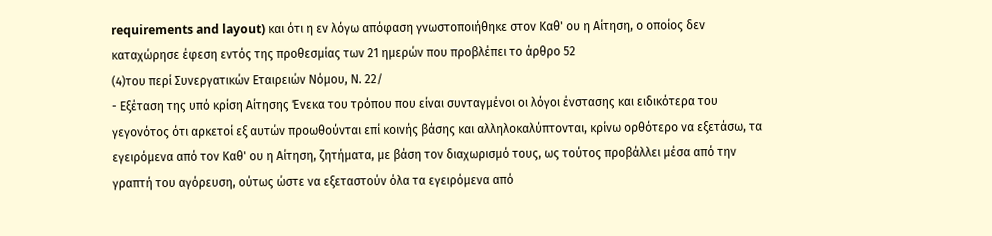requirements and layout) και ότι η εν λόγω απόφαση γνωστοποιήθηκε στον Καθ' ου η Αίτηση, ο οποίος δεν καταχώρησε έφεση εντός της προθεσμίας των 21 ημερών που προβλέπει το άρθρο 52
(4)του περί Συνεργατικών Εταιρειών Νόμου, Ν. 22/
- Εξέταση της υπό κρίση Αίτησης Ένεκα του τρόπου που είναι συνταγμένοι οι λόγοι ένστασης και ειδικότερα του γεγονότος ότι αρκετοί εξ αυτών προωθούνται επί κοινής βάσης και αλληλοκαλύπτονται, κρίνω ορθότερο να εξετάσω, τα εγειρόμενα από τον Καθ' ου η Αίτηση, ζητήματα, με βάση τον διαχωρισμό τους, ως τούτος προβάλλει μέσα από την γραπτή του αγόρευση, ούτως ώστε να εξεταστούν όλα τα εγειρόμενα από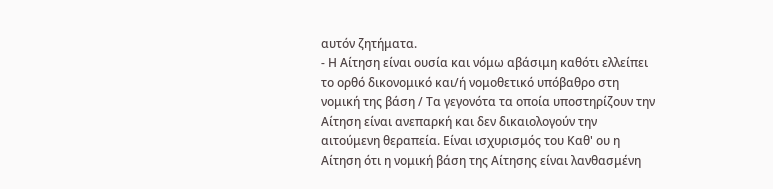αυτόν ζητήματα.
- Η Αίτηση είναι ουσία και νόμω αβάσιμη καθότι ελλείπει το ορθό δικονομικό και/ή νομοθετικό υπόβαθρο στη νομική της βάση / Τα γεγονότα τα οποία υποστηρίζουν την Αίτηση είναι ανεπαρκή και δεν δικαιολογούν την αιτούμενη θεραπεία. Είναι ισχυρισμός του Καθ' ου η Αίτηση ότι η νομική βάση της Αίτησης είναι λανθασμένη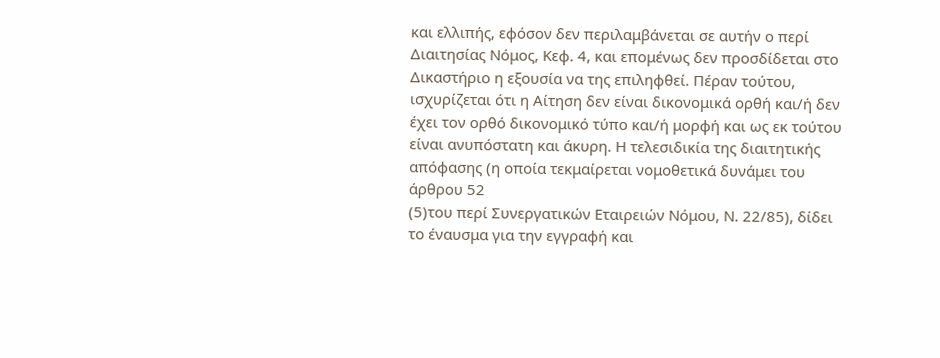και ελλιπής, εφόσον δεν περιλαμβάνεται σε αυτήν ο περί Διαιτησίας Νόμος, Κεφ. 4, και επομένως δεν προσδίδεται στο Δικαστήριο η εξουσία να της επιληφθεί. Πέραν τούτου, ισχυρίζεται ότι η Αίτηση δεν είναι δικονομικά ορθή και/ή δεν έχει τον ορθό δικονομικό τύπο και/ή μορφή και ως εκ τούτου είναι ανυπόστατη και άκυρη. Η τελεσιδικία της διαιτητικής απόφασης (η οποία τεκμαίρεται νομοθετικά δυνάμει του άρθρου 52
(5)του περί Συνεργατικών Εταιρειών Νόμου, Ν. 22/85), δίδει το έναυσμα για την εγγραφή και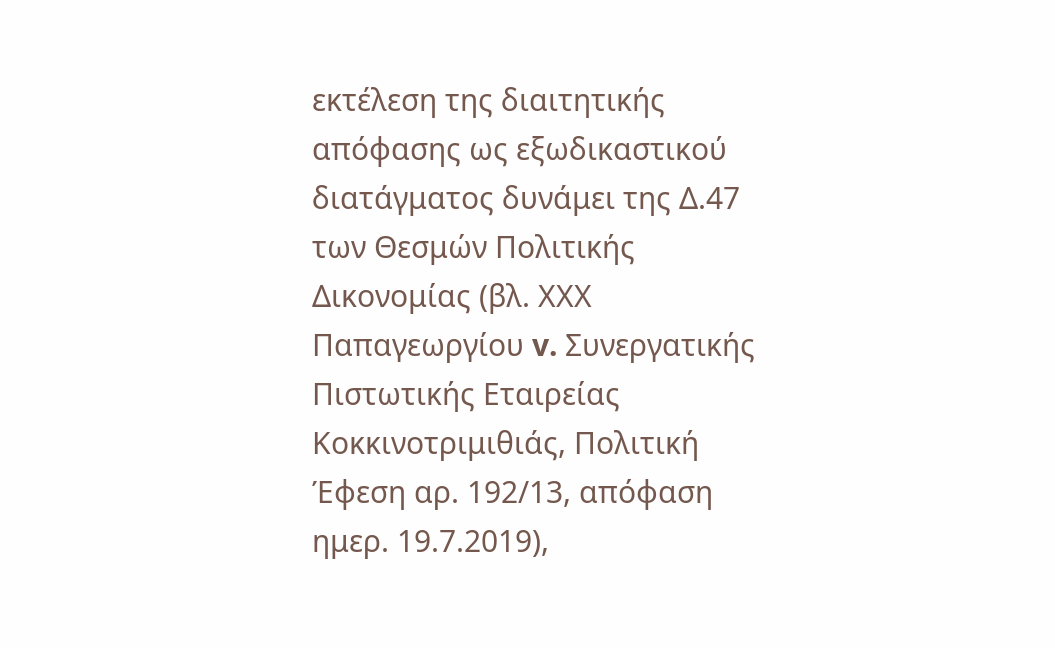εκτέλεση της διαιτητικής απόφασης ως εξωδικαστικού διατάγματος δυνάμει της Δ.47 των Θεσμών Πολιτικής Δικονομίας (βλ. ΧΧΧ Παπαγεωργίου v. Συνεργατικής Πιστωτικής Εταιρείας Κοκκινοτριμιθιάς, Πολιτική Έφεση αρ. 192/13, απόφαση ημερ. 19.7.2019),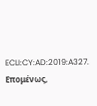ECLI:CY:AD:2019:A327. Επομένως,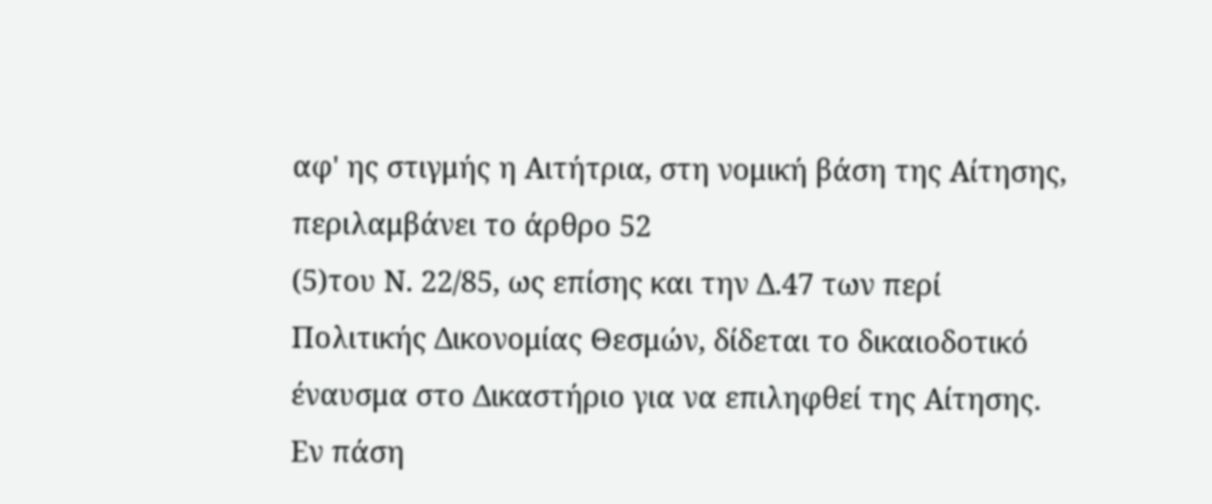αφ' ης στιγμής η Αιτήτρια, στη νομική βάση της Αίτησης, περιλαμβάνει το άρθρο 52
(5)του Ν. 22/85, ως επίσης και την Δ.47 των περί Πολιτικής Δικονομίας Θεσμών, δίδεται το δικαιοδοτικό έναυσμα στο Δικαστήριο για να επιληφθεί της Αίτησης. Εν πάση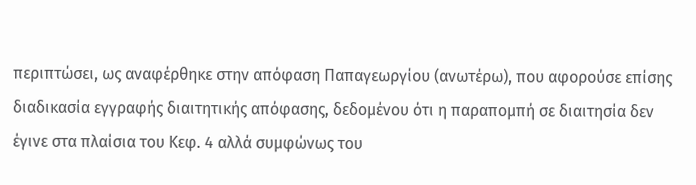περιπτώσει, ως αναφέρθηκε στην απόφαση Παπαγεωργίου (ανωτέρω), που αφορούσε επίσης διαδικασία εγγραφής διαιτητικής απόφασης, δεδομένου ότι η παραπομπή σε διαιτησία δεν έγινε στα πλαίσια του Κεφ. 4 αλλά συμφώνως του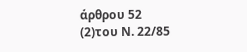άρθρου 52
(2)του Ν. 22/85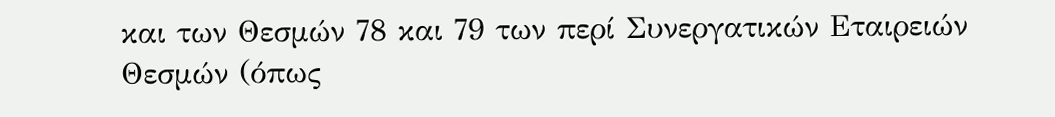και των Θεσμών 78 και 79 των περί Συνεργατικών Εταιρειών Θεσμών (όπως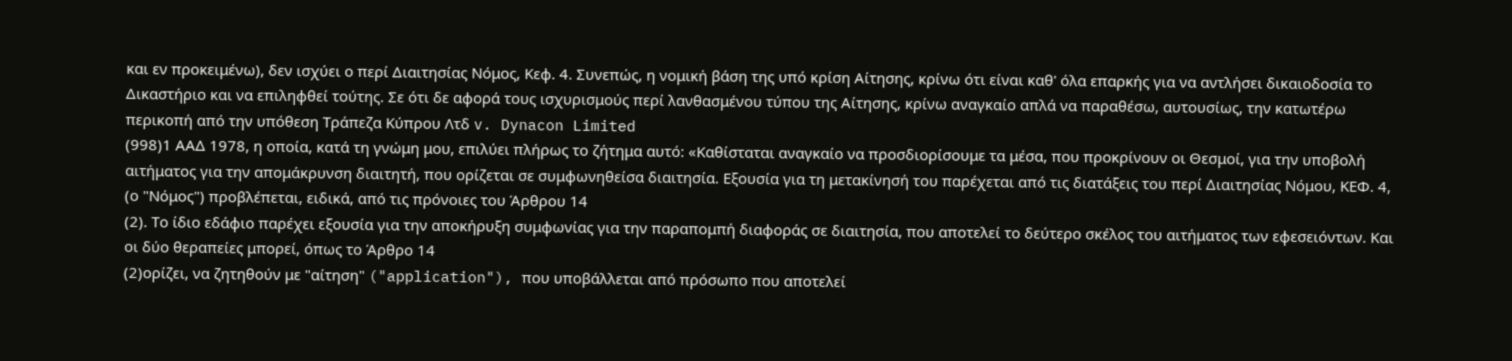και εν προκειμένω), δεν ισχύει ο περί Διαιτησίας Νόμος, Κεφ. 4. Συνεπώς, η νομική βάση της υπό κρίση Αίτησης, κρίνω ότι είναι καθ' όλα επαρκής για να αντλήσει δικαιοδοσία το Δικαστήριο και να επιληφθεί τούτης. Σε ότι δε αφορά τους ισχυρισμούς περί λανθασμένου τύπου της Αίτησης, κρίνω αναγκαίο απλά να παραθέσω, αυτουσίως, την κατωτέρω περικοπή από την υπόθεση Τράπεζα Κύπρου Λτδ v. Dynacon Limited
(998)1 ΑΑΔ 1978, η οποία, κατά τη γνώμη μου, επιλύει πλήρως το ζήτημα αυτό: «Καθίσταται αναγκαίο να προσδιορίσουμε τα μέσα, που προκρίνουν οι Θεσμοί, για την υποβολή αιτήματος για την απομάκρυνση διαιτητή, που ορίζεται σε συμφωνηθείσα διαιτησία. Εξουσία για τη μετακίνησή του παρέχεται από τις διατάξεις του περί Διαιτησίας Νόμου, ΚΕΦ. 4, (ο "Νόμος") προβλέπεται, ειδικά, από τις πρόνοιες του Άρθρου 14
(2). Το ίδιο εδάφιο παρέχει εξουσία για την αποκήρυξη συμφωνίας για την παραπομπή διαφοράς σε διαιτησία, που αποτελεί το δεύτερο σκέλος του αιτήματος των εφεσειόντων. Και οι δύο θεραπείες μπορεί, όπως το Άρθρο 14
(2)ορίζει, να ζητηθούν με "αίτηση" ("application"), που υποβάλλεται από πρόσωπο που αποτελεί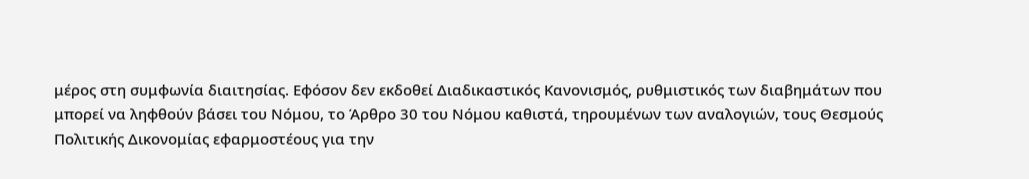μέρος στη συμφωνία διαιτησίας. Εφόσον δεν εκδοθεί Διαδικαστικός Κανονισμός, ρυθμιστικός των διαβημάτων που μπορεί να ληφθούν βάσει του Νόμου, το Άρθρο 30 του Νόμου καθιστά, τηρουμένων των αναλογιών, τους Θεσμούς Πολιτικής Δικονομίας εφαρμοστέους για την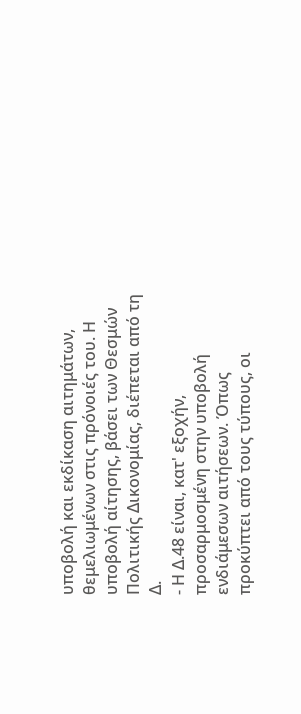υποβολή και εκδίκαση αιτημάτων, θεμελιωμένων στις πρόνοιές του. Η υποβολή αίτησης, βάσει των Θεσμών Πολιτικής Δικονομίας, διέπεται από τη Δ.
- Η Δ.48 είναι, κατ' εξοχήν, προσαρμοσμένη στην υποβολή ενδιάμεσων αιτήσεων. Όπως προκύπτει από τους τύπους, οι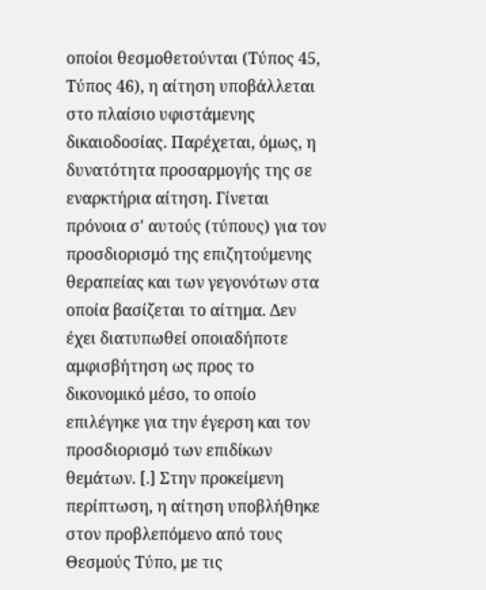οποίοι θεσμοθετούνται (Τύπος 45, Τύπος 46), η αίτηση υποβάλλεται στο πλαίσιο υφιστάμενης δικαιοδοσίας. Παρέχεται, όμως, η δυνατότητα προσαρμογής της σε εναρκτήρια αίτηση. Γίνεται πρόνοια σ' αυτούς (τύπους) για τον προσδιορισμό της επιζητούμενης θεραπείας και των γεγονότων στα οποία βασίζεται το αίτημα. Δεν έχει διατυπωθεί οποιαδήποτε αμφισβήτηση ως προς το δικονομικό μέσο, το οποίο επιλέγηκε για την έγερση και τον προσδιορισμό των επιδίκων θεμάτων. [.] Στην προκείμενη περίπτωση, η αίτηση υποβλήθηκε στον προβλεπόμενο από τους Θεσμούς Τύπο, με τις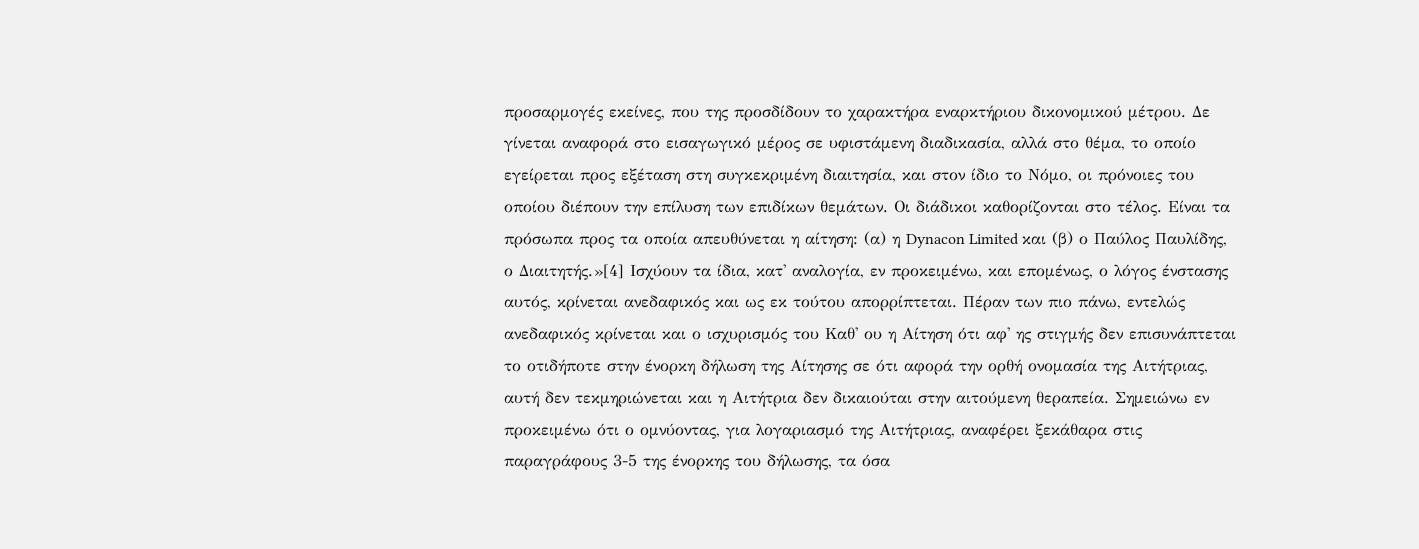προσαρμογές εκείνες, που της προσδίδουν το χαρακτήρα εναρκτήριου δικονομικού μέτρου. Δε γίνεται αναφορά στο εισαγωγικό μέρος σε υφιστάμενη διαδικασία, αλλά στο θέμα, το οποίο εγείρεται προς εξέταση στη συγκεκριμένη διαιτησία, και στον ίδιο το Νόμο, οι πρόνοιες του οποίου διέπουν την επίλυση των επιδίκων θεμάτων. Οι διάδικοι καθορίζονται στο τέλος. Είναι τα πρόσωπα προς τα οποία απευθύνεται η αίτηση: (α) η Dynacon Limited και (β) ο Παύλος Παυλίδης, ο Διαιτητής.»[4] Ισχύουν τα ίδια, κατ' αναλογία, εν προκειμένω, και επομένως, ο λόγος ένστασης αυτός, κρίνεται ανεδαφικός και ως εκ τούτου απορρίπτεται. Πέραν των πιο πάνω, εντελώς ανεδαφικός κρίνεται και ο ισχυρισμός του Καθ' ου η Αίτηση ότι αφ' ης στιγμής δεν επισυνάπτεται το οτιδήποτε στην ένορκη δήλωση της Αίτησης σε ότι αφορά την ορθή ονομασία της Αιτήτριας, αυτή δεν τεκμηριώνεται και η Αιτήτρια δεν δικαιούται στην αιτούμενη θεραπεία. Σημειώνω εν προκειμένω ότι ο ομνύοντας, για λογαριασμό της Αιτήτριας, αναφέρει ξεκάθαρα στις παραγράφους 3-5 της ένορκης του δήλωσης, τα όσα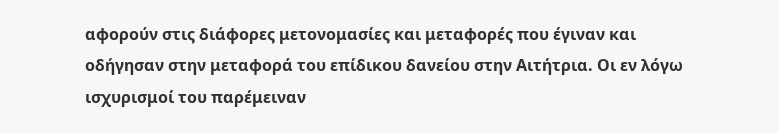αφορούν στις διάφορες μετονομασίες και μεταφορές που έγιναν και οδήγησαν στην μεταφορά του επίδικου δανείου στην Αιτήτρια. Οι εν λόγω ισχυρισμοί του παρέμειναν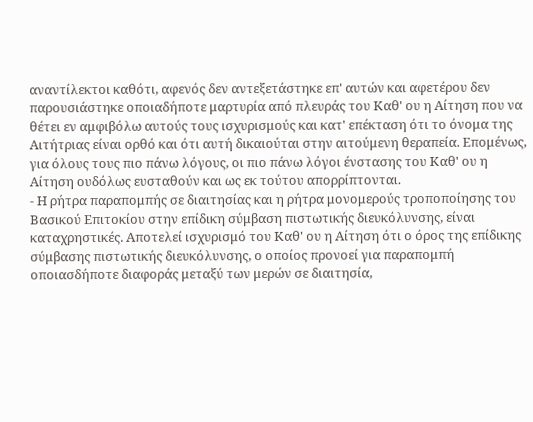αναντίλεκτοι καθότι, αφενός δεν αντεξετάστηκε επ' αυτών και αφετέρου δεν παρουσιάστηκε οποιαδήποτε μαρτυρία από πλευράς του Καθ' ου η Αίτηση που να θέτει εν αμφιβόλω αυτούς τους ισχυρισμούς και κατ' επέκταση ότι το όνομα της Αιτήτριας είναι ορθό και ότι αυτή δικαιούται στην αιτούμενη θεραπεία. Επομένως, για όλους τους πιο πάνω λόγους, οι πιο πάνω λόγοι ένστασης του Καθ' ου η Αίτηση ουδόλως ευσταθούν και ως εκ τούτου απορρίπτονται.
- Η ρήτρα παραπομπής σε διαιτησίας και η ρήτρα μονομερούς τροποποίησης του Βασικού Επιτοκίου στην επίδικη σύμβαση πιστωτικής διευκόλυνσης, είναι καταχρηστικές. Αποτελεί ισχυρισμό του Καθ' ου η Αίτηση ότι ο όρος της επίδικης σύμβασης πιστωτικής διευκόλυνσης, ο οποίος προνοεί για παραπομπή οποιασδήποτε διαφοράς μεταξύ των μερών σε διαιτησία,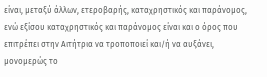είναι, μεταξύ άλλων, ετεροβαρής, καταχρηστικός και παράνομος, ενώ εξίσου καταχρηστικός και παράνομος είναι και ο όρος που επιτρέπει στην Αιτήτρια να τροποποιεί και/ή να αυξάνει, μονομερώς το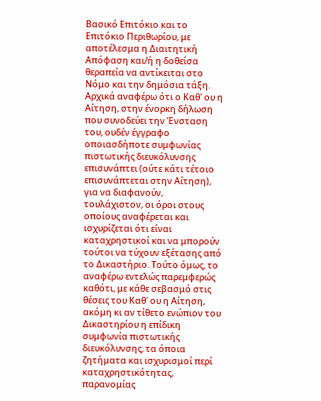Βασικό Επιτόκιο και το Επιτόκιο Περιθωρίου, με αποτέλεσμα η Διαιτητική Απόφαση και/ή η δοθείσα θεραπεία να αντίκειται στο Νόμο και την δημόσια τάξη. Αρχικά αναφέρω ότι ο Καθ' ου η Αίτηση, στην ένορκη δήλωση που συνοδεύει την Ένσταση του, ουδέν έγγραφο οποιασδήποτε συμφωνίας πιστωτικής διευκόλυνσης επισυνάπτει (ούτε κάτι τέτοιο επισυνάπτεται στην Αίτηση), για να διαφανούν, τουλάχιστον, οι όροι στους οποίους αναφέρεται και ισχυρίζεται ότι είναι καταχρηστικοί και να μπορούν τούτοι να τύχουν εξέτασης από το Δικαστήριο. Τούτο όμως, το αναφέρω εντελώς παρεμφερώς καθότι, με κάθε σεβασμό στις θέσεις του Καθ' ου η Αίτηση, ακόμη κι αν τίθετο ενώπιον του Δικαστηρίου η επίδικη συμφωνία πιστωτικής διευκόλυνσης, τα όποια ζητήματα και ισχυρισμοί περί καταχρηστικότητας, παρανομίας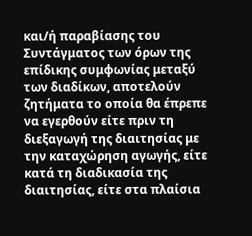και/ή παραβίασης του Συντάγματος των όρων της επίδικης συμφωνίας μεταξύ των διαδίκων, αποτελούν ζητήματα το οποία θα έπρεπε να εγερθούν είτε πριν τη διεξαγωγή της διαιτησίας με την καταχώρηση αγωγής, είτε κατά τη διαδικασία της διαιτησίας, είτε στα πλαίσια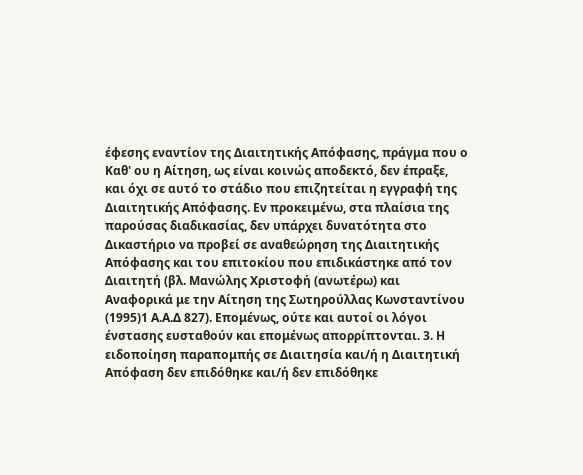έφεσης εναντίον της Διαιτητικής Απόφασης, πράγμα που ο Καθ' ου η Αίτηση, ως είναι κοινώς αποδεκτό, δεν έπραξε, και όχι σε αυτό το στάδιο που επιζητείται η εγγραφή της Διαιτητικής Απόφασης. Εν προκειμένω, στα πλαίσια της παρούσας διαδικασίας, δεν υπάρχει δυνατότητα στο Δικαστήριο να προβεί σε αναθεώρηση της Διαιτητικής Απόφασης και του επιτοκίου που επιδικάστηκε από τον Διαιτητή (βλ. Μανώλης Χριστοφή (ανωτέρω) και Αναφορικά με την Αίτηση της Σωτηρούλλας Κωνσταντίνου
(1995)1 Α.Α.Δ 827). Επομένως, ούτε και αυτοί οι λόγοι ένστασης ευσταθούν και επομένως απορρίπτονται. 3. Η ειδοποίηση παραπομπής σε Διαιτησία και/ή η Διαιτητική Απόφαση δεν επιδόθηκε και/ή δεν επιδόθηκε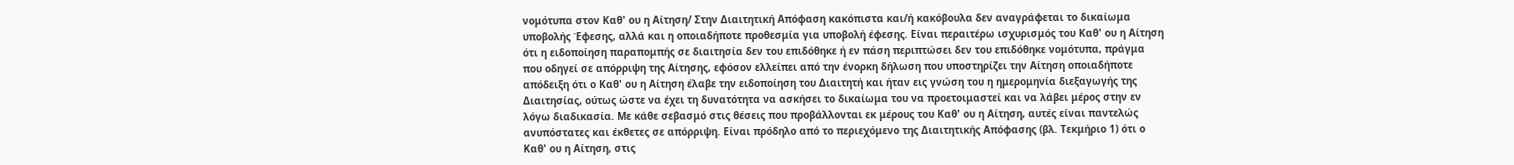νομότυπα στον Καθ' ου η Αίτηση/ Στην Διαιτητική Απόφαση κακόπιστα και/ή κακόβουλα δεν αναγράφεται το δικαίωμα υποβολής Έφεσης, αλλά και η οποιαδήποτε προθεσμία για υποβολή έφεσης. Είναι περαιτέρω ισχυρισμός του Καθ' ου η Αίτηση ότι η ειδοποίηση παραπομπής σε διαιτησία δεν του επιδόθηκε ή εν πάση περιπτώσει δεν του επιδόθηκε νομότυπα, πράγμα που οδηγεί σε απόρριψη της Αίτησης, εφόσον ελλείπει από την ένορκη δήλωση που υποστηρίζει την Αίτηση οποιαδήποτε απόδειξη ότι ο Καθ' ου η Αίτηση έλαβε την ειδοποίηση του Διαιτητή και ήταν εις γνώση του η ημερομηνία διεξαγωγής της Διαιτησίας, ούτως ώστε να έχει τη δυνατότητα να ασκήσει το δικαίωμα του να προετοιμαστεί και να λάβει μέρος στην εν λόγω διαδικασία. Με κάθε σεβασμό στις θέσεις που προβάλλονται εκ μέρους του Καθ' ου η Αίτηση, αυτές είναι παντελώς ανυπόστατες και έκθετες σε απόρριψη. Είναι πρόδηλο από το περιεχόμενο της Διαιτητικής Απόφασης (βλ. Τεκμήριο 1) ότι ο Καθ' ου η Αίτηση, στις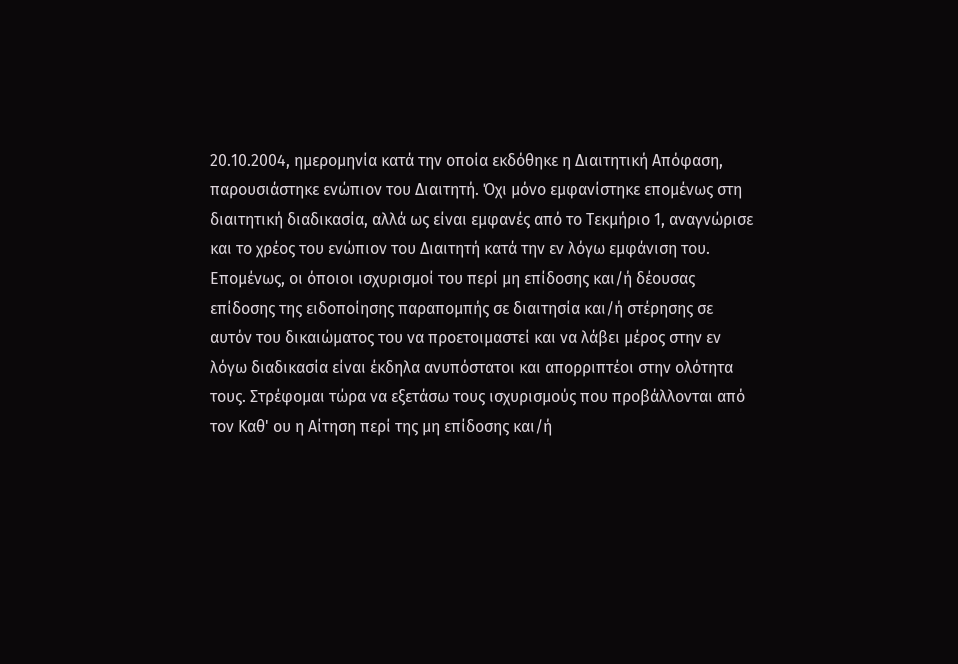20.10.2004, ημερομηνία κατά την οποία εκδόθηκε η Διαιτητική Απόφαση, παρουσιάστηκε ενώπιον του Διαιτητή. Όχι μόνο εμφανίστηκε επομένως στη διαιτητική διαδικασία, αλλά ως είναι εμφανές από το Τεκμήριο 1, αναγνώρισε και το χρέος του ενώπιον του Διαιτητή κατά την εν λόγω εμφάνιση του. Επομένως, οι όποιοι ισχυρισμοί του περί μη επίδοσης και/ή δέουσας επίδοσης της ειδοποίησης παραπομπής σε διαιτησία και/ή στέρησης σε αυτόν του δικαιώματος του να προετοιμαστεί και να λάβει μέρος στην εν λόγω διαδικασία είναι έκδηλα ανυπόστατοι και απορριπτέοι στην ολότητα τους. Στρέφομαι τώρα να εξετάσω τους ισχυρισμούς που προβάλλονται από τον Καθ' ου η Αίτηση περί της μη επίδοσης και/ή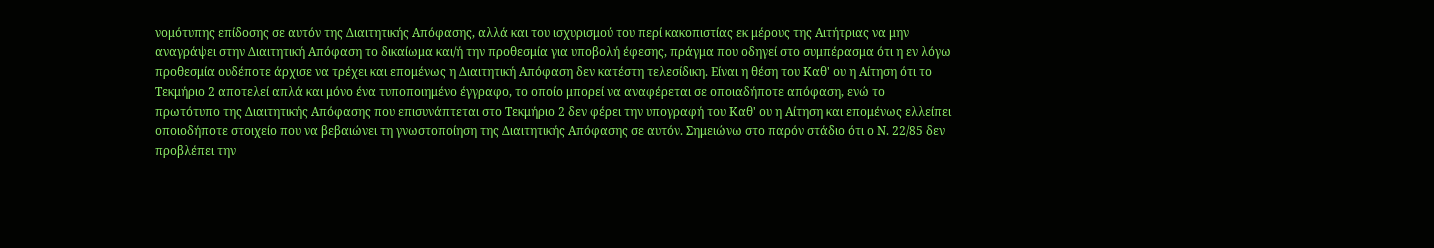νομότυπης επίδοσης σε αυτόν της Διαιτητικής Απόφασης, αλλά και του ισχυρισμού του περί κακοπιστίας εκ μέρους της Αιτήτριας να μην αναγράψει στην Διαιτητική Απόφαση το δικαίωμα και/ή την προθεσμία για υποβολή έφεσης, πράγμα που οδηγεί στο συμπέρασμα ότι η εν λόγω προθεσμία ουδέποτε άρχισε να τρέχει και επομένως η Διαιτητική Απόφαση δεν κατέστη τελεσίδικη. Είναι η θέση του Καθ' ου η Αίτηση ότι το Τεκμήριο 2 αποτελεί απλά και μόνο ένα τυποποιημένο έγγραφο, το οποίο μπορεί να αναφέρεται σε οποιαδήποτε απόφαση, ενώ το πρωτότυπο της Διαιτητικής Απόφασης που επισυνάπτεται στο Τεκμήριο 2 δεν φέρει την υπογραφή του Καθ' ου η Αίτηση και επομένως ελλείπει οποιοδήποτε στοιχείο που να βεβαιώνει τη γνωστοποίηση της Διαιτητικής Απόφασης σε αυτόν. Σημειώνω στο παρόν στάδιο ότι ο Ν. 22/85 δεν προβλέπει την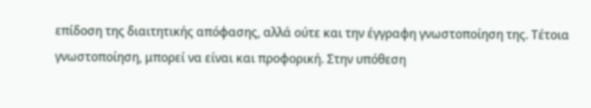επίδοση της διαιτητικής απόφασης, αλλά ούτε και την έγγραφη γνωστοποίηση της. Τέτοια γνωστοποίηση, μπορεί να είναι και προφορική. Στην υπόθεση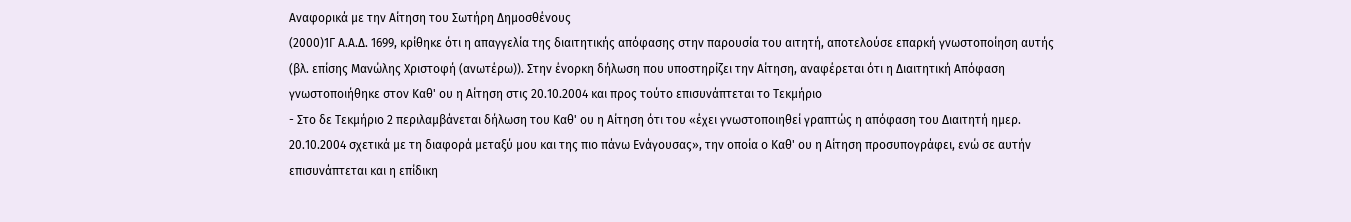Αναφορικά με την Αίτηση του Σωτήρη Δημοσθένους
(2000)1Γ Α.Α.Δ. 1699, κρίθηκε ότι η απαγγελία της διαιτητικής απόφασης στην παρουσία του αιτητή, αποτελούσε επαρκή γνωστοποίηση αυτής (βλ. επίσης Μανώλης Χριστοφή (ανωτέρω)). Στην ένορκη δήλωση που υποστηρίζει την Αίτηση, αναφέρεται ότι η Διαιτητική Απόφαση γνωστοποιήθηκε στον Καθ' ου η Αίτηση στις 20.10.2004 και προς τούτο επισυνάπτεται το Τεκμήριο
- Στο δε Τεκμήριο 2 περιλαμβάνεται δήλωση του Καθ' ου η Αίτηση ότι του «έχει γνωστοποιηθεί γραπτώς η απόφαση του Διαιτητή ημερ. 20.10.2004 σχετικά με τη διαφορά μεταξύ μου και της πιο πάνω Ενάγουσας», την οποία ο Καθ' ου η Αίτηση προσυπογράφει, ενώ σε αυτήν επισυνάπτεται και η επίδικη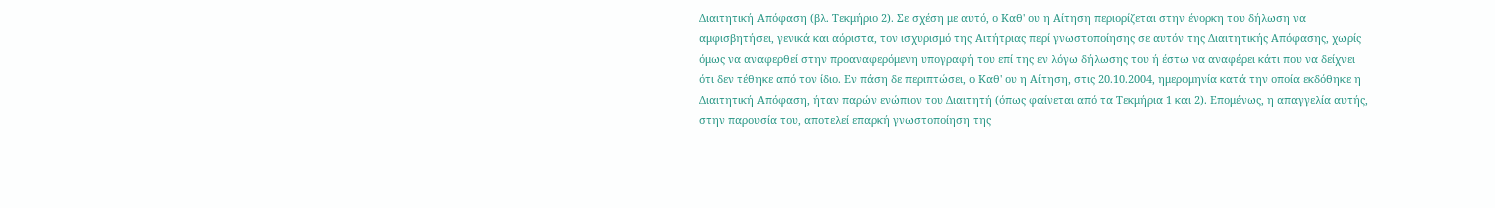Διαιτητική Απόφαση (βλ. Τεκμήριο 2). Σε σχέση με αυτό, ο Καθ' ου η Αίτηση περιορίζεται στην ένορκη του δήλωση να αμφισβητήσει, γενικά και αόριστα, τον ισχυρισμό της Αιτήτριας περί γνωστοποίησης σε αυτόν της Διαιτητικής Απόφασης, χωρίς όμως να αναφερθεί στην προαναφερόμενη υπογραφή του επί της εν λόγω δήλωσης του ή έστω να αναφέρει κάτι που να δείχνει ότι δεν τέθηκε από τον ίδιο. Εν πάση δε περιπτώσει, ο Καθ' ου η Αίτηση, στις 20.10.2004, ημερομηνία κατά την οποία εκδόθηκε η Διαιτητική Απόφαση, ήταν παρών ενώπιον του Διαιτητή (όπως φαίνεται από τα Τεκμήρια 1 και 2). Επομένως, η απαγγελία αυτής, στην παρουσία του, αποτελεί επαρκή γνωστοποίηση της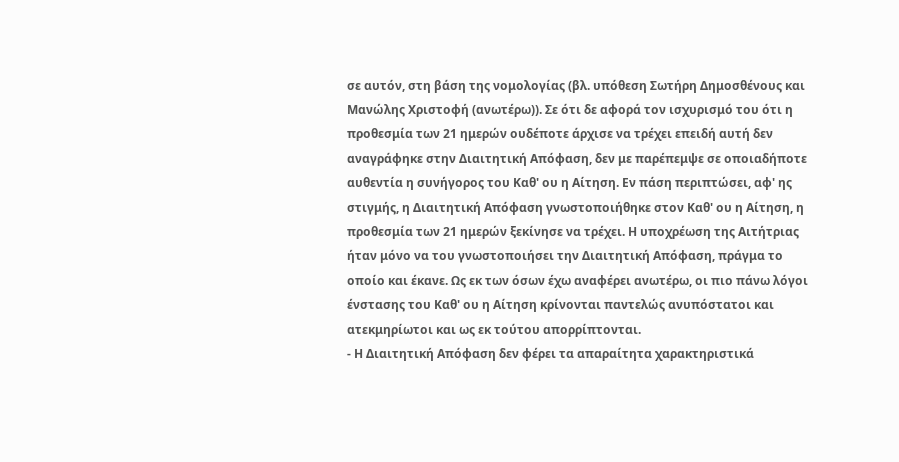σε αυτόν, στη βάση της νομολογίας (βλ. υπόθεση Σωτήρη Δημοσθένους και Μανώλης Χριστοφή (ανωτέρω)). Σε ότι δε αφορά τον ισχυρισμό του ότι η προθεσμία των 21 ημερών ουδέποτε άρχισε να τρέχει επειδή αυτή δεν αναγράφηκε στην Διαιτητική Απόφαση, δεν με παρέπεμψε σε οποιαδήποτε αυθεντία η συνήγορος του Καθ' ου η Αίτηση. Εν πάση περιπτώσει, αφ' ης στιγμής, η Διαιτητική Απόφαση γνωστοποιήθηκε στον Καθ' ου η Αίτηση, η προθεσμία των 21 ημερών ξεκίνησε να τρέχει. Η υποχρέωση της Αιτήτριας ήταν μόνο να του γνωστοποιήσει την Διαιτητική Απόφαση, πράγμα το οποίο και έκανε. Ως εκ των όσων έχω αναφέρει ανωτέρω, οι πιο πάνω λόγοι ένστασης του Καθ' ου η Αίτηση κρίνονται παντελώς ανυπόστατοι και ατεκμηρίωτοι και ως εκ τούτου απορρίπτονται.
- Η Διαιτητική Απόφαση δεν φέρει τα απαραίτητα χαρακτηριστικά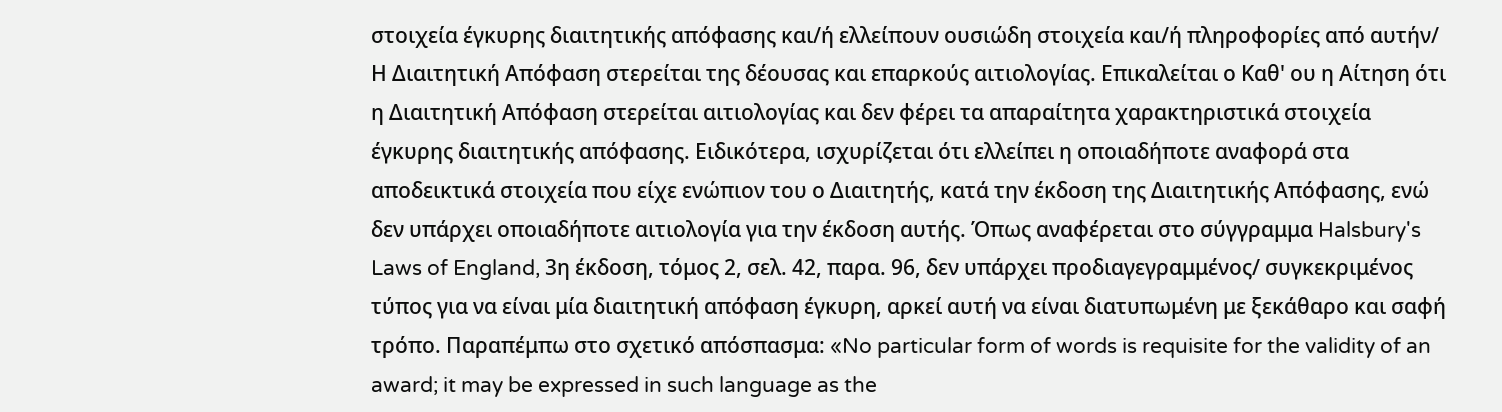στοιχεία έγκυρης διαιτητικής απόφασης και/ή ελλείπουν ουσιώδη στοιχεία και/ή πληροφορίες από αυτήν/ Η Διαιτητική Απόφαση στερείται της δέουσας και επαρκούς αιτιολογίας. Επικαλείται ο Καθ' ου η Αίτηση ότι η Διαιτητική Απόφαση στερείται αιτιολογίας και δεν φέρει τα απαραίτητα χαρακτηριστικά στοιχεία έγκυρης διαιτητικής απόφασης. Ειδικότερα, ισχυρίζεται ότι ελλείπει η οποιαδήποτε αναφορά στα αποδεικτικά στοιχεία που είχε ενώπιον του ο Διαιτητής, κατά την έκδοση της Διαιτητικής Απόφασης, ενώ δεν υπάρχει οποιαδήποτε αιτιολογία για την έκδοση αυτής. Όπως αναφέρεται στο σύγγραμμα Halsbury's Laws of England, 3η έκδοση, τόμος 2, σελ. 42, παρα. 96, δεν υπάρχει προδιαγεγραμμένος/ συγκεκριμένος τύπος για να είναι μία διαιτητική απόφαση έγκυρη, αρκεί αυτή να είναι διατυπωμένη με ξεκάθαρο και σαφή τρόπο. Παραπέμπω στο σχετικό απόσπασμα: «No particular form of words is requisite for the validity of an award; it may be expressed in such language as the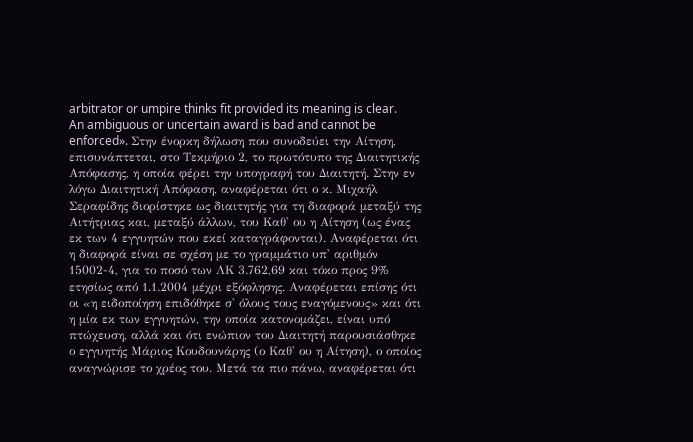arbitrator or umpire thinks fit provided its meaning is clear. An ambiguous or uncertain award is bad and cannot be enforced». Στην ένορκη δήλωση που συνοδεύει την Αίτηση, επισυνάπτεται, στο Τεκμήριο 2, το πρωτότυπο της Διαιτητικής Απόφασης, η οποία φέρει την υπογραφή του Διαιτητή. Στην εν λόγω Διαιτητική Απόφαση, αναφέρεται ότι ο κ. Μιχαήλ Σεραφίδης διορίστηκε ως διαιτητής για τη διαφορά μεταξύ της Αιτήτριας και, μεταξύ άλλων, του Καθ' ου η Αίτηση (ως ένας εκ των 4 εγγυητών που εκεί καταγράφονται). Αναφέρεται ότι η διαφορά είναι σε σχέση με το γραμμάτιο υπ' αριθμόν 15002-4, για το ποσό των ΛΚ 3.762,69 και τόκο προς 9% ετησίως από 1.1.2004 μέχρι εξόφλησης. Αναφέρεται επίσης ότι οι «η ειδοποίηση επιδόθηκε σ' όλους τους εναγόμενους» και ότι η μία εκ των εγγυητών, την οποία κατονομάζει, είναι υπό πτώχευση, αλλά και ότι ενώπιον του Διαιτητή παρουσιάσθηκε ο εγγυητής Μάριος Κουδουνάρης (ο Καθ' ου η Αίτηση), ο οποίος αναγνώρισε το χρέος του. Μετά τα πιο πάνω, αναφέρεται ότι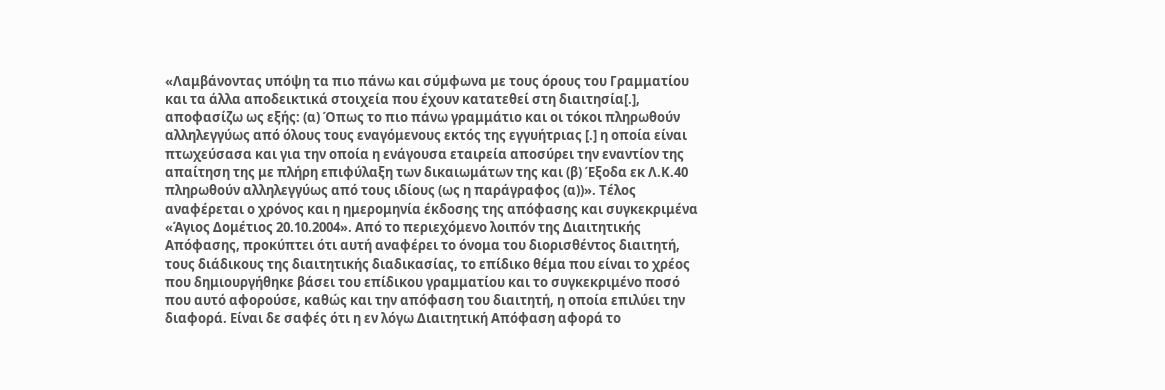«Λαμβάνοντας υπόψη τα πιο πάνω και σύμφωνα με τους όρους του Γραμματίου και τα άλλα αποδεικτικά στοιχεία που έχουν κατατεθεί στη διαιτησία[.], αποφασίζω ως εξής: (α) Όπως το πιο πάνω γραμμάτιο και οι τόκοι πληρωθούν αλληλεγγύως από όλους τους εναγόμενους εκτός της εγγυήτριας [.] η οποία είναι πτωχεύσασα και για την οποία η ενάγουσα εταιρεία αποσύρει την εναντίον της απαίτηση της με πλήρη επιφύλαξη των δικαιωμάτων της και (β) Έξοδα εκ Λ.Κ.40 πληρωθούν αλληλεγγύως από τους ιδίους (ως η παράγραφος (α))». Τέλος αναφέρεται ο χρόνος και η ημερομηνία έκδοσης της απόφασης και συγκεκριμένα «Άγιος Δομέτιος 20.10.2004». Από το περιεχόμενο λοιπόν της Διαιτητικής Απόφασης, προκύπτει ότι αυτή αναφέρει το όνομα του διορισθέντος διαιτητή, τους διάδικους της διαιτητικής διαδικασίας, το επίδικο θέμα που είναι το χρέος που δημιουργήθηκε βάσει του επίδικου γραμματίου και το συγκεκριμένο ποσό που αυτό αφορούσε, καθώς και την απόφαση του διαιτητή, η οποία επιλύει την διαφορά. Είναι δε σαφές ότι η εν λόγω Διαιτητική Απόφαση αφορά το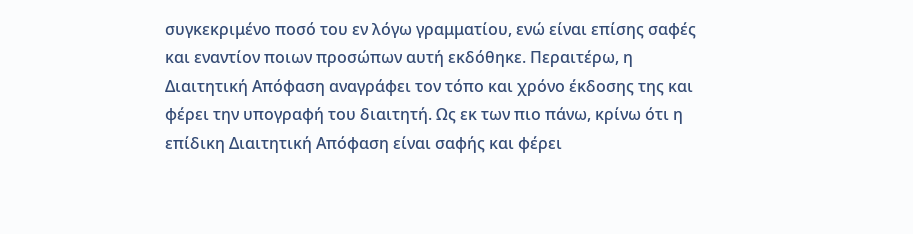συγκεκριμένο ποσό του εν λόγω γραμματίου, ενώ είναι επίσης σαφές και εναντίον ποιων προσώπων αυτή εκδόθηκε. Περαιτέρω, η Διαιτητική Απόφαση αναγράφει τον τόπο και χρόνο έκδοσης της και φέρει την υπογραφή του διαιτητή. Ως εκ των πιο πάνω, κρίνω ότι η επίδικη Διαιτητική Απόφαση είναι σαφής και φέρει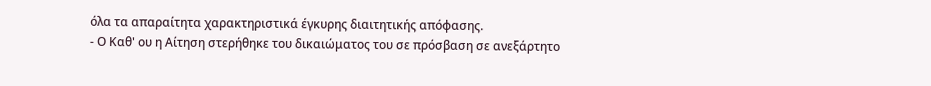όλα τα απαραίτητα χαρακτηριστικά έγκυρης διαιτητικής απόφασης.
- Ο Καθ' ου η Αίτηση στερήθηκε του δικαιώματος του σε πρόσβαση σε ανεξάρτητο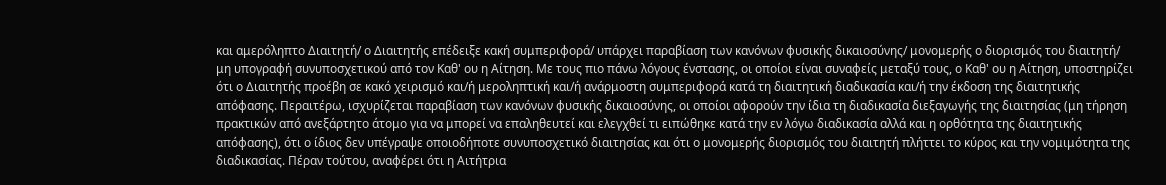και αμερόληπτο Διαιτητή/ ο Διαιτητής επέδειξε κακή συμπεριφορά/ υπάρχει παραβίαση των κανόνων φυσικής δικαιοσύνης/ μονομερής ο διορισμός του διαιτητή/ μη υπογραφή συνυποσχετικού από τον Καθ' ου η Αίτηση. Με τους πιο πάνω λόγους ένστασης, οι οποίοι είναι συναφείς μεταξύ τους, ο Καθ' ου η Αίτηση, υποστηρίζει ότι ο Διαιτητής προέβη σε κακό χειρισμό και/ή μεροληπτική και/ή ανάρμοστη συμπεριφορά κατά τη διαιτητική διαδικασία και/ή την έκδοση της διαιτητικής απόφασης. Περαιτέρω, ισχυρίζεται παραβίαση των κανόνων φυσικής δικαιοσύνης, οι οποίοι αφορούν την ίδια τη διαδικασία διεξαγωγής της διαιτησίας (μη τήρηση πρακτικών από ανεξάρτητο άτομο για να μπορεί να επαληθευτεί και ελεγχθεί τι ειπώθηκε κατά την εν λόγω διαδικασία αλλά και η ορθότητα της διαιτητικής απόφασης), ότι ο ίδιος δεν υπέγραψε οποιοδήποτε συνυποσχετικό διαιτησίας και ότι ο μονομερής διορισμός του διαιτητή πλήττει το κύρος και την νομιμότητα της διαδικασίας. Πέραν τούτου, αναφέρει ότι η Αιτήτρια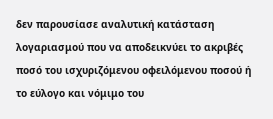δεν παρουσίασε αναλυτική κατάσταση λογαριασμού που να αποδεικνύει το ακριβές ποσό του ισχυριζόμενου οφειλόμενου ποσού ή το εύλογο και νόμιμο του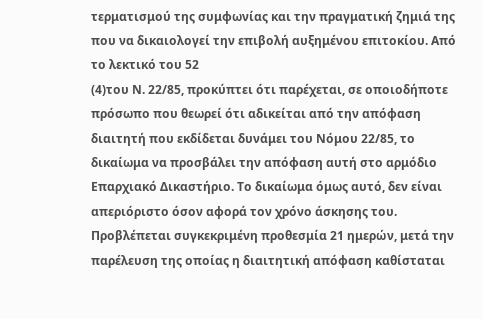τερματισμού της συμφωνίας και την πραγματική ζημιά της που να δικαιολογεί την επιβολή αυξημένου επιτοκίου. Από το λεκτικό του 52
(4)του Ν. 22/85, προκύπτει ότι παρέχεται, σε οποιοδήποτε πρόσωπο που θεωρεί ότι αδικείται από την απόφαση διαιτητή που εκδίδεται δυνάμει του Νόμου 22/85, το δικαίωμα να προσβάλει την απόφαση αυτή στο αρμόδιο Επαρχιακό Δικαστήριο. Το δικαίωμα όμως αυτό, δεν είναι απεριόριστο όσον αφορά τον χρόνο άσκησης του. Προβλέπεται συγκεκριμένη προθεσμία 21 ημερών, μετά την παρέλευση της οποίας η διαιτητική απόφαση καθίσταται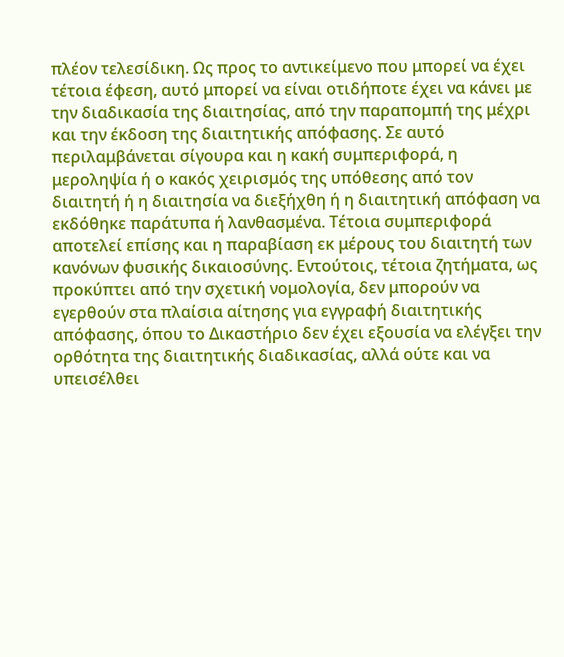πλέον τελεσίδικη. Ως προς το αντικείμενο που μπορεί να έχει τέτοια έφεση, αυτό μπορεί να είναι οτιδήποτε έχει να κάνει με την διαδικασία της διαιτησίας, από την παραπομπή της μέχρι και την έκδοση της διαιτητικής απόφασης. Σε αυτό περιλαμβάνεται σίγουρα και η κακή συμπεριφορά, η μεροληψία ή ο κακός χειρισμός της υπόθεσης από τον διαιτητή ή η διαιτησία να διεξήχθη ή η διαιτητική απόφαση να εκδόθηκε παράτυπα ή λανθασμένα. Τέτοια συμπεριφορά αποτελεί επίσης και η παραβίαση εκ μέρους του διαιτητή των κανόνων φυσικής δικαιοσύνης. Εντούτοις, τέτοια ζητήματα, ως προκύπτει από την σχετική νομολογία, δεν μπορούν να εγερθούν στα πλαίσια αίτησης για εγγραφή διαιτητικής απόφασης, όπου το Δικαστήριο δεν έχει εξουσία να ελέγξει την ορθότητα της διαιτητικής διαδικασίας, αλλά ούτε και να υπεισέλθει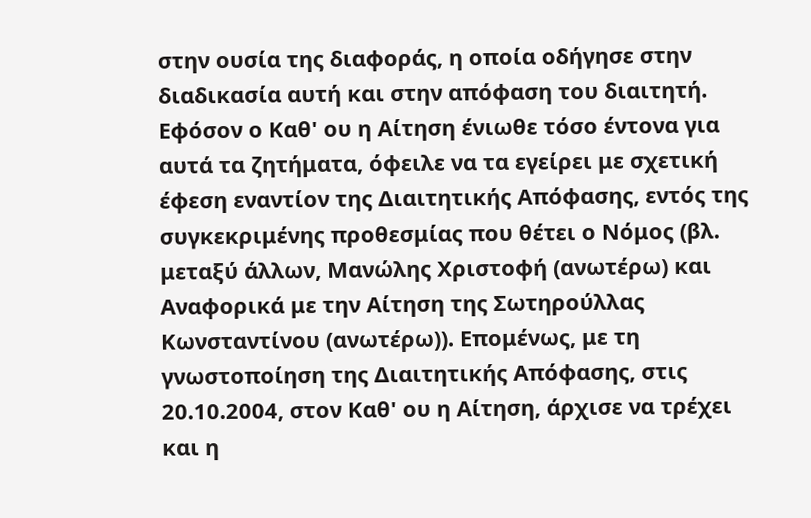στην ουσία της διαφοράς, η οποία οδήγησε στην διαδικασία αυτή και στην απόφαση του διαιτητή. Εφόσον ο Καθ' ου η Αίτηση ένιωθε τόσο έντονα για αυτά τα ζητήματα, όφειλε να τα εγείρει με σχετική έφεση εναντίον της Διαιτητικής Απόφασης, εντός της συγκεκριμένης προθεσμίας που θέτει ο Νόμος (βλ. μεταξύ άλλων, Μανώλης Χριστοφή (ανωτέρω) και Αναφορικά με την Αίτηση της Σωτηρούλλας Κωνσταντίνου (ανωτέρω)). Επομένως, με τη γνωστοποίηση της Διαιτητικής Απόφασης, στις 20.10.2004, στον Καθ' ου η Αίτηση, άρχισε να τρέχει και η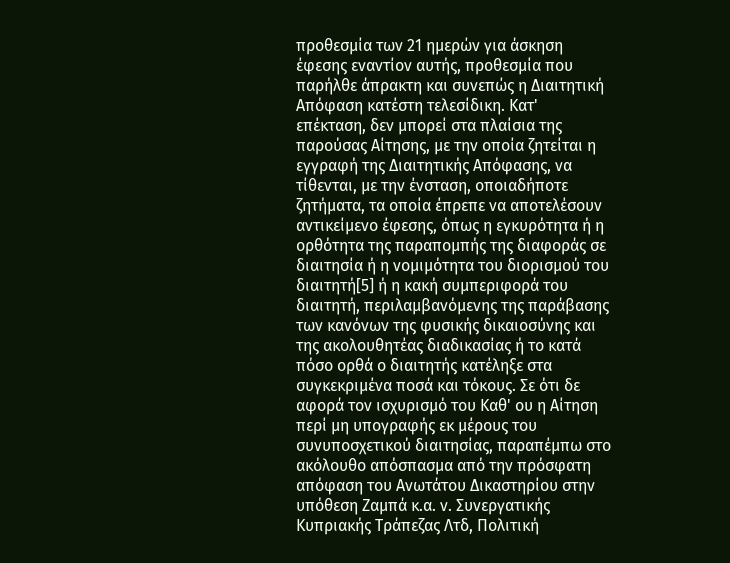προθεσμία των 21 ημερών για άσκηση έφεσης εναντίον αυτής, προθεσμία που παρήλθε άπρακτη και συνεπώς η Διαιτητική Απόφαση κατέστη τελεσίδικη. Κατ' επέκταση, δεν μπορεί στα πλαίσια της παρούσας Αίτησης, με την οποία ζητείται η εγγραφή της Διαιτητικής Απόφασης, να τίθενται, με την ένσταση, οποιαδήποτε ζητήματα, τα οποία έπρεπε να αποτελέσουν αντικείμενο έφεσης, όπως η εγκυρότητα ή η ορθότητα της παραπομπής της διαφοράς σε διαιτησία ή η νομιμότητα του διορισμού του διαιτητή[5] ή η κακή συμπεριφορά του διαιτητή, περιλαμβανόμενης της παράβασης των κανόνων της φυσικής δικαιοσύνης και της ακολουθητέας διαδικασίας ή το κατά πόσο ορθά ο διαιτητής κατέληξε στα συγκεκριμένα ποσά και τόκους. Σε ότι δε αφορά τον ισχυρισμό του Καθ' ου η Αίτηση περί μη υπογραφής εκ μέρους του συνυποσχετικού διαιτησίας, παραπέμπω στο ακόλουθο απόσπασμα από την πρόσφατη απόφαση του Ανωτάτου Δικαστηρίου στην υπόθεση Ζαμπά κ.α. ν. Συνεργατικής Κυπριακής Τράπεζας Λτδ, Πολιτική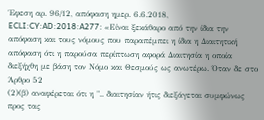Έφεση αρ. 96/12, απόφαση ημερ. 6.6.2018, ECLI:CY:AD:2018:A277: «Είναι ξεκάθαρο από την ίδια την απόφαση και τους νόμους που παραπέμπει η ίδια η Διαιτητική απόφαση ότι η παρούσα περίπτωση αφορά Διαιτησία η οποία διεξήχθη με βάση τον Νόμο και Θεσμούς ως ανωτέρω. Όταν δε στο Άρθρο 52
(2)(β) αναφέρεται ότι η ".. διαιτησίαν ήτις διεξάγεται συμφώνως προς τας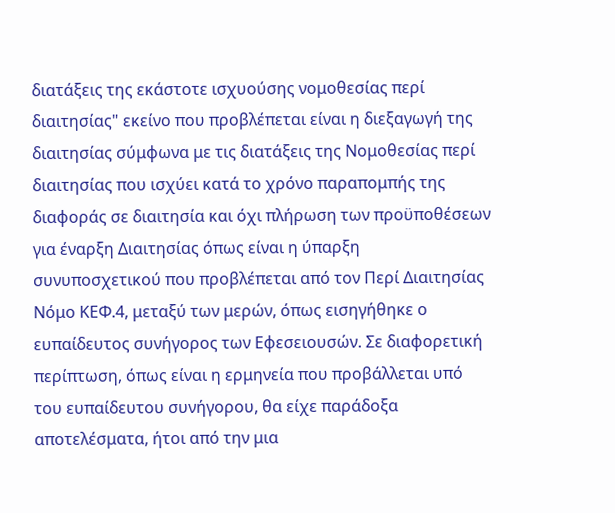διατάξεις της εκάστοτε ισχυούσης νομοθεσίας περί διαιτησίας" εκείνο που προβλέπεται είναι η διεξαγωγή της διαιτησίας σύμφωνα με τις διατάξεις της Νομοθεσίας περί διαιτησίας που ισχύει κατά το χρόνο παραπομπής της διαφοράς σε διαιτησία και όχι πλήρωση των προϋποθέσεων για έναρξη Διαιτησίας όπως είναι η ύπαρξη συνυποσχετικού που προβλέπεται από τον Περί Διαιτησίας Νόμο ΚΕΦ.4, μεταξύ των μερών, όπως εισηγήθηκε ο ευπαίδευτος συνήγορος των Εφεσειουσών. Σε διαφορετική περίπτωση, όπως είναι η ερμηνεία που προβάλλεται υπό του ευπαίδευτου συνήγορου, θα είχε παράδοξα αποτελέσματα, ήτοι από την μια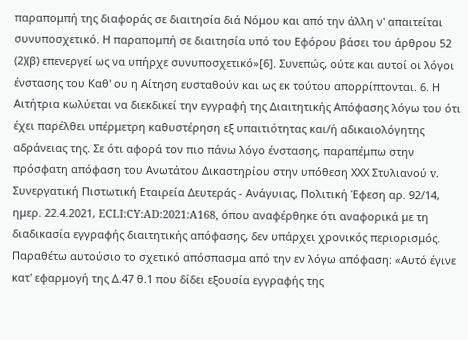παραπομπή της διαφοράς σε διαιτησία διά Νόμου και από την άλλη ν' απαιτείται συνυποσχετικό. Η παραπομπή σε διαιτησία υπό του Εφόρου βάσει του άρθρου 52
(2)(β) επενεργεί ως να υπήρχε συνυποσχετικό»[6]. Συνεπώς, ούτε και αυτοί οι λόγοι ένστασης του Καθ' ου η Αίτηση ευσταθούν και ως εκ τούτου απορρίπτονται. 6. Η Αιτήτρια κωλύεται να διεκδικεί την εγγραφή της Διαιτητικής Απόφασης λόγω του ότι έχει παρέλθει υπέρμετρη καθυστέρηση εξ υπαιτιότητας και/ή αδικαιολόγητης αδράνειας της. Σε ότι αφορά τον πιο πάνω λόγο ένστασης, παραπέμπω στην πρόσφατη απόφαση του Ανωτάτου Δικαστηρίου στην υπόθεση ΧΧΧ Στυλιανού v. Συνεργατική Πιστωτική Εταιρεία Δευτεράς - Ανάγυιας, Πολιτική Έφεση αρ. 92/14, ημερ. 22.4.2021, ECLI:CY:AD:2021:A168, όπου αναφέρθηκε ότι αναφορικά με τη διαδικασία εγγραφής διαιτητικής απόφασης, δεν υπάρχει χρονικός περιορισμός. Παραθέτω αυτούσιο το σχετικό απόσπασμα από την εν λόγω απόφαση: «Αυτό έγινε κατ' εφαρμογή της Δ.47 θ.1 που δίδει εξουσία εγγραφής της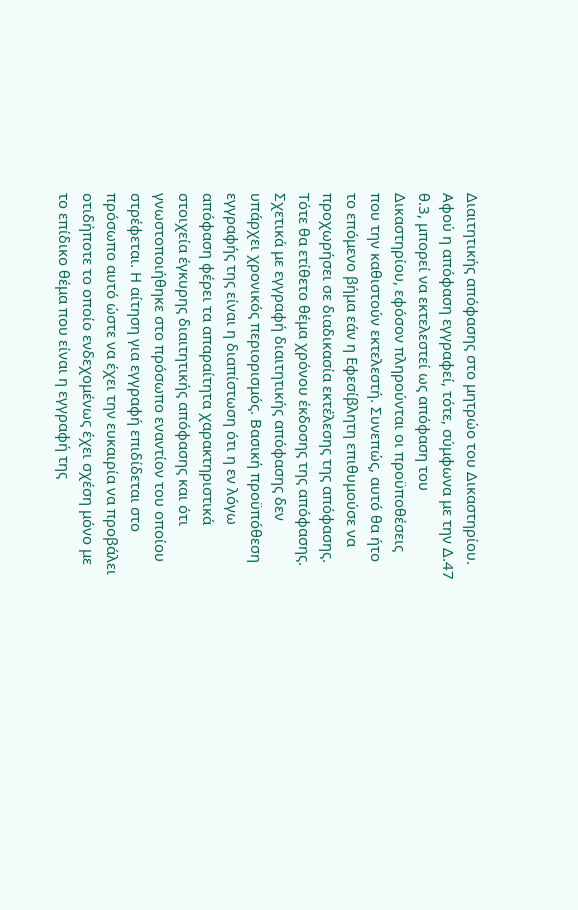Διαιτητικής απόφασης στο μητρώο του Δικαστηρίου. Αφού η απόφαση εγγραφεί, τότε, σύμφωνα με την Δ.47 θ.3, μπορεί να εκτελεστεί ως απόφαση του Δικαστηρίου, εφόσον πληρούνται οι προϋποθέσεις που την καθιστούν εκτελεστή. Συνεπώς, αυτό θα ήτο το επόμενο βήμα εάν η Εφεσίβλητη επιθυμούσε να προχωρήσει σε διαδικασία εκτέλεσης της απόφασης. Τότε θα ετίθετο θέμα χρόνου έκδοσης της απόφασης. Σχετικά με εγγραφή διαιτητικής απόφασης δεν υπάρχει χρονικός περιορισμός. Βασική προϋπόθεση εγγραφής της είναι η διαπίστωση ότι η εν λόγω απόφαση φέρει τα απαραίτητα χαρακτηριστικά στοιχεία έγκυρης διαιτητικής απόφασης και ότι γνωστοποιήθηκε στο πρόσωπο εναντίον του οποίου στρέφεται. Η αίτηση για εγγραφή επιδίδεται στο πρόσωπο αυτό ώστε να έχει την ευκαιρία να προβάλει οτιδήποτε το οποίο ενδεχομένως έχει σχέση μόνο με το επίδικο θέμα που είναι η εγγραφή της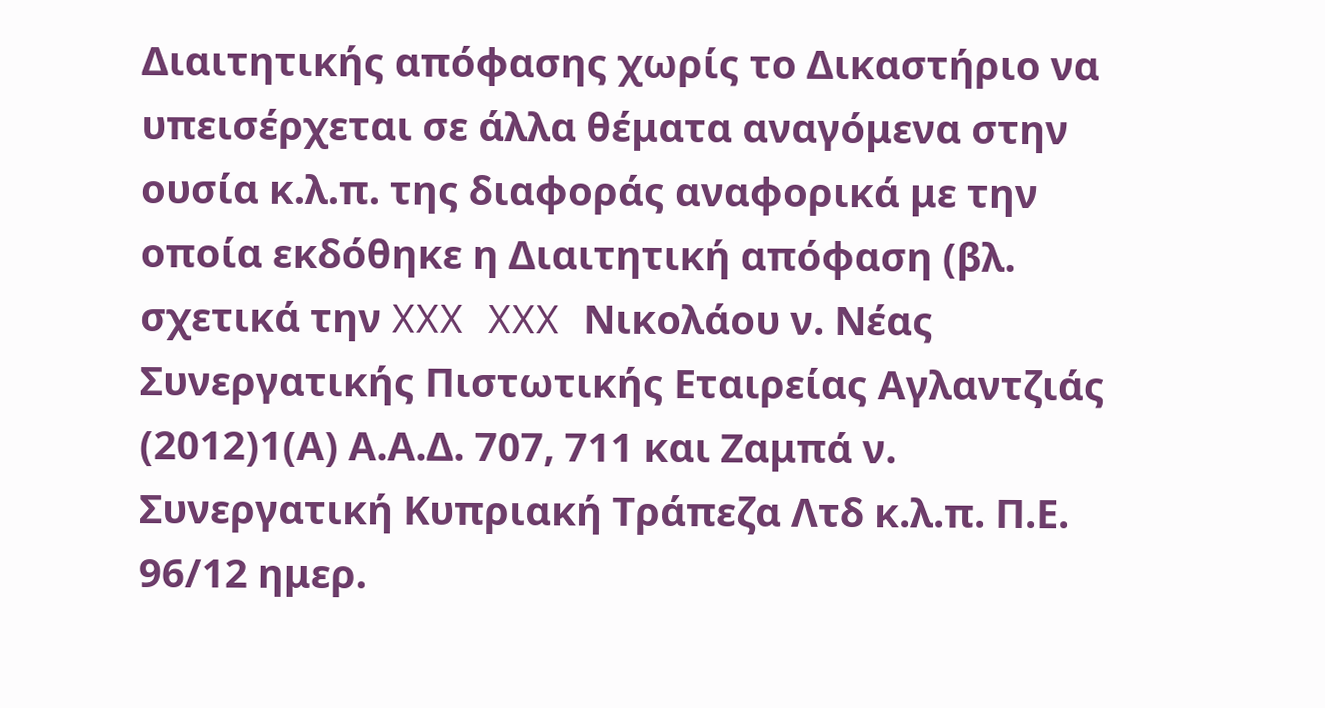Διαιτητικής απόφασης χωρίς το Δικαστήριο να υπεισέρχεται σε άλλα θέματα αναγόμενα στην ουσία κ.λ.π. της διαφοράς αναφορικά με την οποία εκδόθηκε η Διαιτητική απόφαση (βλ. σχετικά την XXX XXX Νικολάου ν. Νέας Συνεργατικής Πιστωτικής Εταιρείας Αγλαντζιάς
(2012)1(Α) Α.Α.Δ. 707, 711 και Ζαμπά ν. Συνεργατική Κυπριακή Τράπεζα Λτδ κ.λ.π. Π.Ε. 96/12 ημερ.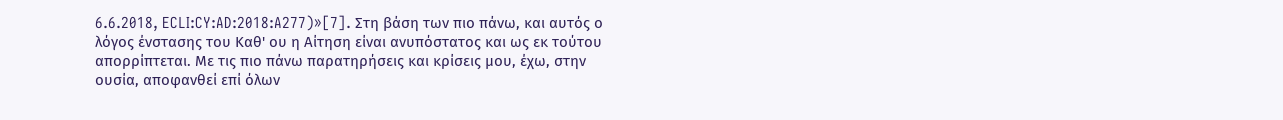6.6.2018, ECLI:CY:AD:2018:A277)»[7]. Στη βάση των πιο πάνω, και αυτός ο λόγος ένστασης του Καθ' ου η Αίτηση είναι ανυπόστατος και ως εκ τούτου απορρίπτεται. Με τις πιο πάνω παρατηρήσεις και κρίσεις μου, έχω, στην ουσία, αποφανθεί επί όλων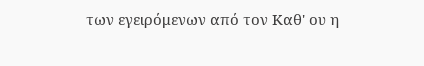των εγειρόμενων από τον Καθ' ου η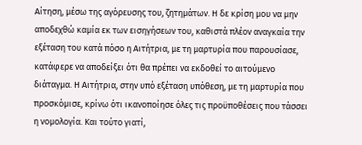Αίτηση, μέσω της αγόρευσης του, ζητημάτων. Η δε κρίση μου να μην αποδεχθώ καμία εκ των εισηγήσεων του, καθιστά πλέον αναγκαία την εξέταση του κατά πόσο η Αιτήτρια, με τη μαρτυρία που παρουσίασε, κατάφερε να αποδείξει ότι θα πρέπει να εκδοθεί το αιτούμενο διάταγμα. Η Αιτήτρια, στην υπό εξέταση υπόθεση, με τη μαρτυρία που προσκόμισε, κρίνω ότι ικανοποίησε όλες τις προϋποθέσεις που τάσσει η νομολογία. Και τούτο γιατί,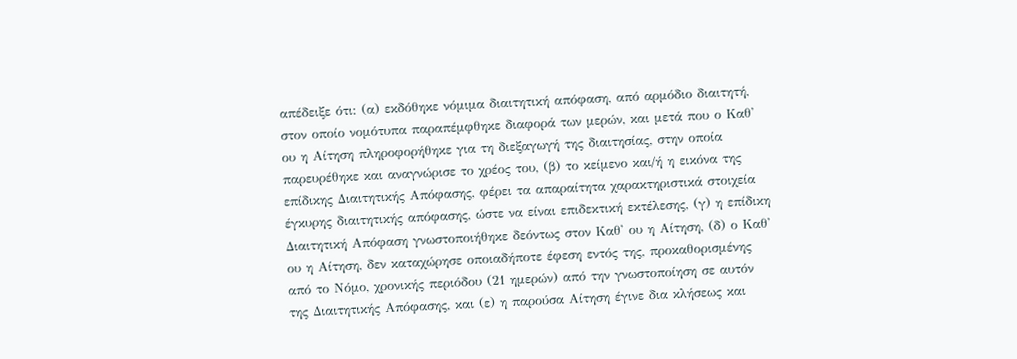απέδειξε ότι: (α) εκδόθηκε νόμιμα διαιτητική απόφαση, από αρμόδιο διαιτητή, στον οποίο νομότυπα παραπέμφθηκε διαφορά των μερών, και μετά που ο Καθ' ου η Αίτηση πληροφορήθηκε για τη διεξαγωγή της διαιτησίας, στην οποία παρευρέθηκε και αναγνώρισε το χρέος του, (β) το κείμενο και/ή η εικόνα της επίδικης Διαιτητικής Απόφασης, φέρει τα απαραίτητα χαρακτηριστικά στοιχεία έγκυρης διαιτητικής απόφασης, ώστε να είναι επιδεκτική εκτέλεσης, (γ) η επίδικη Διαιτητική Απόφαση γνωστοποιήθηκε δεόντως στον Καθ' ου η Αίτηση, (δ) ο Καθ' ου η Αίτηση, δεν καταχώρησε οποιαδήποτε έφεση εντός της, προκαθορισμένης από το Νόμο, χρονικής περιόδου (21 ημερών) από την γνωστοποίηση σε αυτόν της Διαιτητικής Απόφασης, και (ε) η παρούσα Αίτηση έγινε δια κλήσεως και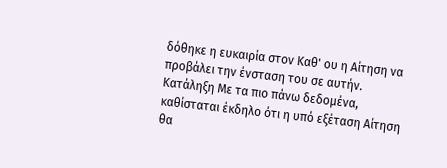δόθηκε η ευκαιρία στον Καθ' ου η Αίτηση να προβάλει την ένσταση του σε αυτήν. Κατάληξη Με τα πιο πάνω δεδομένα, καθίσταται έκδηλο ότι η υπό εξέταση Αίτηση θα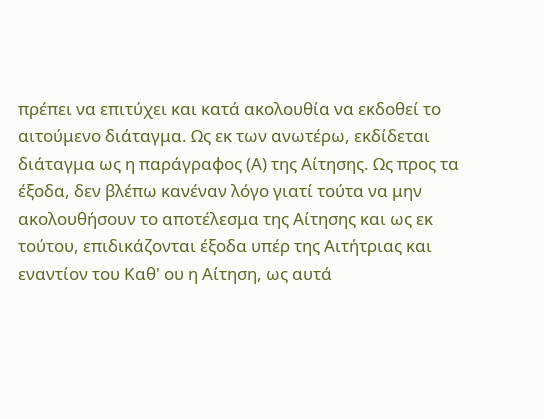πρέπει να επιτύχει και κατά ακολουθία να εκδοθεί το αιτούμενο διάταγμα. Ως εκ των ανωτέρω, εκδίδεται διάταγμα ως η παράγραφος (Α) της Αίτησης. Ως προς τα έξοδα, δεν βλέπω κανέναν λόγο γιατί τούτα να μην ακολουθήσουν το αποτέλεσμα της Αίτησης και ως εκ τούτου, επιδικάζονται έξοδα υπέρ της Αιτήτριας και εναντίον του Καθ' ου η Αίτηση, ως αυτά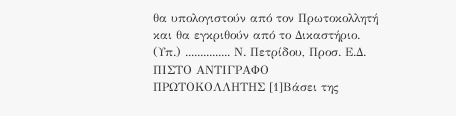θα υπολογιστούν από τον Πρωτοκολλητή και θα εγκριθούν από το Δικαστήριο. (Υπ.) ............... Ν. Πετρίδου, Προσ. Ε.Δ. ΠΙΣΤΟ ΑΝΤΙΓΡΑΦΟ ΠΡΩΤΟΚΟΛΛΗΤΗΣ [1]Βάσει της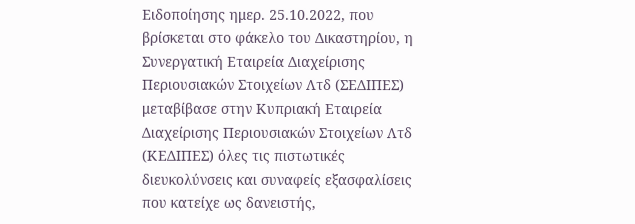Ειδοποίησης ημερ. 25.10.2022, που βρίσκεται στο φάκελο του Δικαστηρίου, η Συνεργατική Εταιρεία Διαχείρισης Περιουσιακών Στοιχείων Λτδ (ΣΕΔΙΠΕΣ) μεταβίβασε στην Κυπριακή Εταιρεία Διαχείρισης Περιουσιακών Στοιχείων Λτδ (ΚΕΔΙΠΕΣ) όλες τις πιστωτικές διευκολύνσεις και συναφείς εξασφαλίσεις που κατείχε ως δανειστής,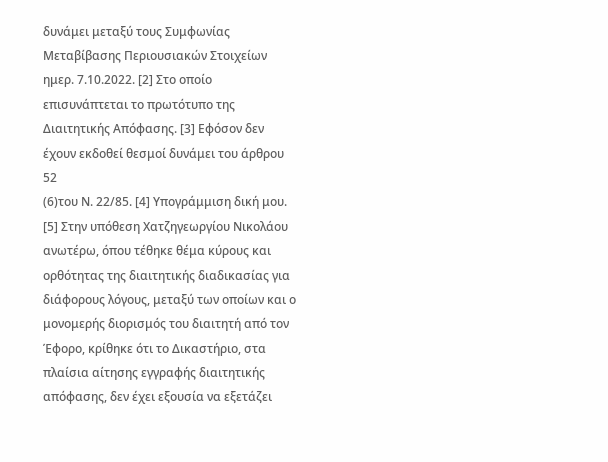δυνάμει μεταξύ τους Συμφωνίας Μεταβίβασης Περιουσιακών Στοιχείων ημερ. 7.10.2022. [2] Στο οποίο επισυνάπτεται το πρωτότυπο της Διαιτητικής Απόφασης. [3] Εφόσον δεν έχουν εκδοθεί θεσμοί δυνάμει του άρθρου 52
(6)του Ν. 22/85. [4] Υπογράμμιση δική μου. [5] Στην υπόθεση Χατζηγεωργίου Νικολάου ανωτέρω, όπου τέθηκε θέμα κύρους και ορθότητας της διαιτητικής διαδικασίας για διάφορους λόγους, μεταξύ των οποίων και ο μονομερής διορισμός του διαιτητή από τον Έφορο, κρίθηκε ότι το Δικαστήριο, στα πλαίσια αίτησης εγγραφής διαιτητικής απόφασης, δεν έχει εξουσία να εξετάζει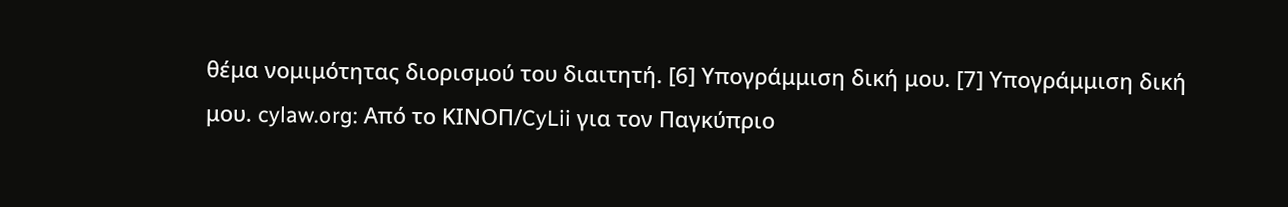θέμα νομιμότητας διορισμού του διαιτητή. [6] Υπογράμμιση δική μου. [7] Υπογράμμιση δική μου. cylaw.org: Από το ΚΙΝOΠ/CyLii για τον Παγκύπριο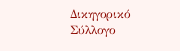Δικηγορικό Σύλλογο